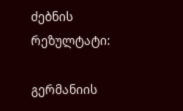ძებნის რეზულტატი:

გერმანიის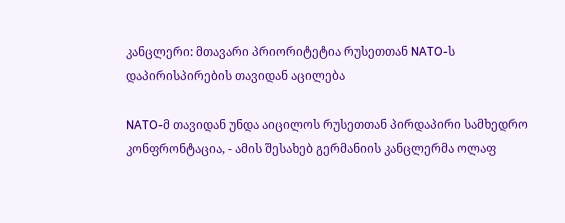კანცლერი: მთავარი პრიორიტეტია რუსეთთან NATO-ს დაპირისპირების თავიდან აცილება

NATO-მ თავიდან უნდა აიცილოს რუსეთთან პირდაპირი სამხედრო კონფრონტაცია, - ამის შესახებ გერმანიის კანცლერმა ოლაფ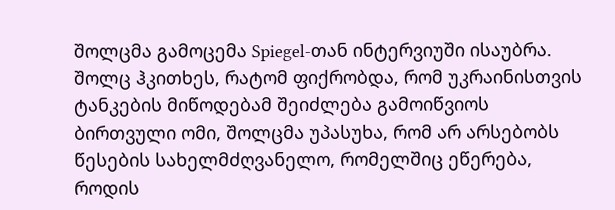შოლცმა გამოცემა Spiegel-თან ინტერვიუში ისაუბრა.  შოლც ჰკითხეს, რატომ ფიქრობდა, რომ უკრაინისთვის ტანკების მიწოდებამ შეიძლება გამოიწვიოს ბირთვული ომი, შოლცმა უპასუხა, რომ არ არსებობს წესების სახელმძღვანელო, რომელშიც ეწერება, როდის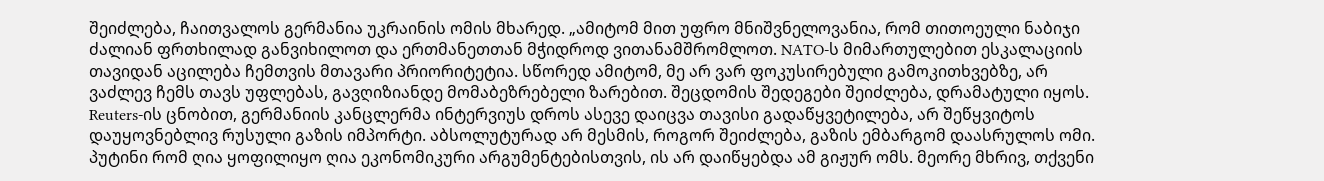შეიძლება, ჩაითვალოს გერმანია უკრაინის ომის მხარედ. „ამიტომ მით უფრო მნიშვნელოვანია, რომ თითოეული ნაბიჯი ძალიან ფრთხილად განვიხილოთ და ერთმანეთთან მჭიდროდ ვითანამშრომლოთ. NATO-ს მიმართულებით ესკალაციის თავიდან აცილება ჩემთვის მთავარი პრიორიტეტია. სწორედ ამიტომ, მე არ ვარ ფოკუსირებული გამოკითხვებზე, არ ვაძლევ ჩემს თავს უფლებას, გავღიზიანდე მომაბეზრებელი ზარებით. შეცდომის შედეგები შეიძლება, დრამატული იყოს. Reuters-ის ცნობით, გერმანიის კანცლერმა ინტერვიუს დროს ასევე დაიცვა თავისი გადაწყვეტილება, არ შეწყვიტოს დაუყოვნებლივ რუსული გაზის იმპორტი. აბსოლუტურად არ მესმის, როგორ შეიძლება, გაზის ემბარგომ დაასრულოს ომი. პუტინი რომ ღია ყოფილიყო ღია ეკონომიკური არგუმენტებისთვის, ის არ დაიწყებდა ამ გიჟურ ომს. მეორე მხრივ, თქვენი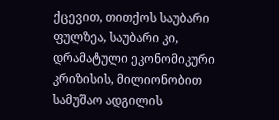ქცევით, თითქოს საუბარი ფულზეა, საუბარი კი, დრამატული ეკონომიკური კრიზისის, მილიონობით სამუშაო ადგილის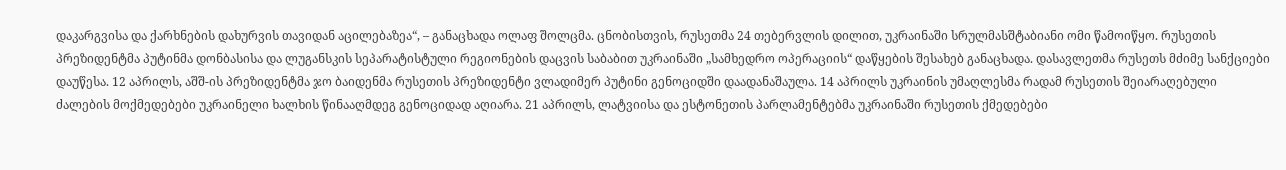დაკარგვისა და ქარხნების დახურვის თავიდან აცილებაზეა“, – განაცხადა ოლაფ შოლცმა. ცნობისთვის, რუსეთმა 24 თებერვლის დილით, უკრაინაში სრულმასშტაბიანი ომი წამოიწყო. რუსეთის პრეზიდენტმა პუტინმა დონბასისა და ლუგანსკის სეპარატისტული რეგიონების დაცვის საბაბით უკრაინაში „სამხედრო ოპერაციის“ დაწყების შესახებ განაცხადა. დასავლეთმა რუსეთს მძიმე სანქციები დაუწესა. 12 აპრილს, აშშ-ის პრეზიდენტმა ჯო ბაიდენმა რუსეთის პრეზიდენტი ვლადიმერ პუტინი გენოციდში დაადანაშაულა. 14 აპრილს უკრაინის უმაღლესმა რადამ რუსეთის შეიარაღებული ძალების მოქმედებები უკრაინელი ხალხის წინააღმდეგ გენოციდად აღიარა. 21 აპრილს, ლატვიისა და ესტონეთის პარლამენტებმა უკრაინაში რუსეთის ქმედებები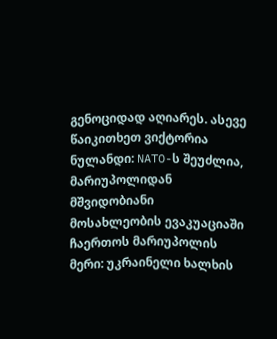გენოციდად აღიარეს. ასევე წაიკითხეთ ვიქტორია ნულანდი: NATO-ს შეუძლია, მარიუპოლიდან მშვიდობიანი მოსახლეობის ევაკუაციაში ჩაერთოს მარიუპოლის მერი: უკრაინელი ხალხის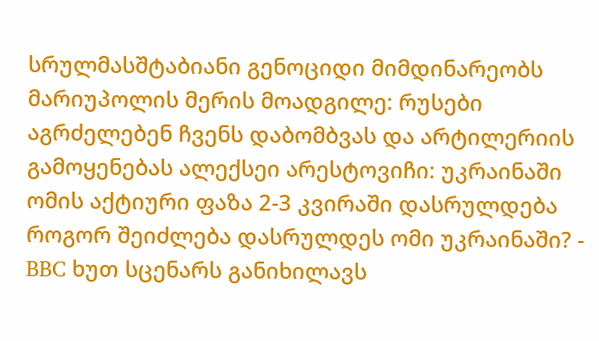სრულმასშტაბიანი გენოციდი მიმდინარეობს  მარიუპოლის მერის მოადგილე: რუსები აგრძელებენ ჩვენს დაბომბვას და არტილერიის გამოყენებას ალექსეი არესტოვიჩი: უკრაინაში ომის აქტიური ფაზა 2-3 კვირაში დასრულდება როგორ შეიძლება დასრულდეს ომი უკრაინაში? - BBC ხუთ სცენარს განიხილავს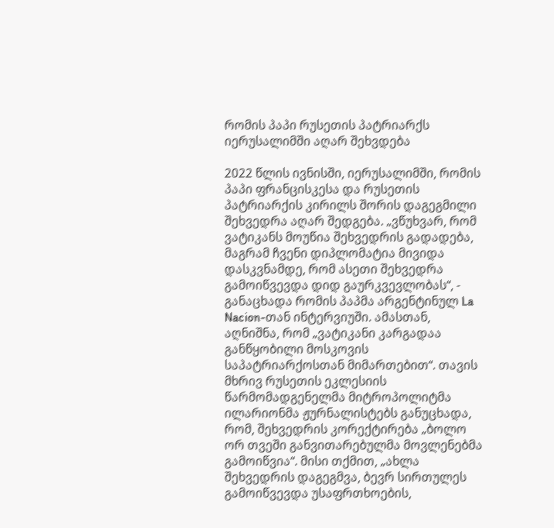რომის პაპი რუსეთის პატრიარქს იერუსალიმში აღარ შეხვდება

2022 წლის ივნისში, იერუსალიმში, რომის პაპი ფრანცისკესა და რუსეთის პატრიარქის კირილს შორის დაგეგმილი შეხვედრა აღარ შედგება. „ვწუხვარ, რომ ვატიკანს მოუწია შეხვედრის გადადება, მაგრამ ჩვენი დიპლომატია მივიდა დასკვნამდე, რომ ასეთი შეხვედრა გამოიწვევდა დიდ გაურკვევლობას“, - განაცხადა რომის პაპმა არგენტინულ La Nacion-თან ინტერვიუში. ამასთან, აღნიშნა, რომ „ვატიკანი კარგადაა განწყობილი მოსკოვის საპატრიარქოსთან მიმართებით“. თავის მხრივ რუსეთის ეკლესიის წარმომადგენელმა მიტროპოლიტმა ილარიონმა ჟურნალისტებს განუცხადა, რომ, შეხვედრის კორექტირება „ბოლო ორ თვეში განვითარებულმა მოვლენებმა გამოიწვია“. მისი თქმით, „ახლა შეხვედრის დაგეგმვა, ბევრ სირთულეს გამოიწვევდა უსაფრთხოების,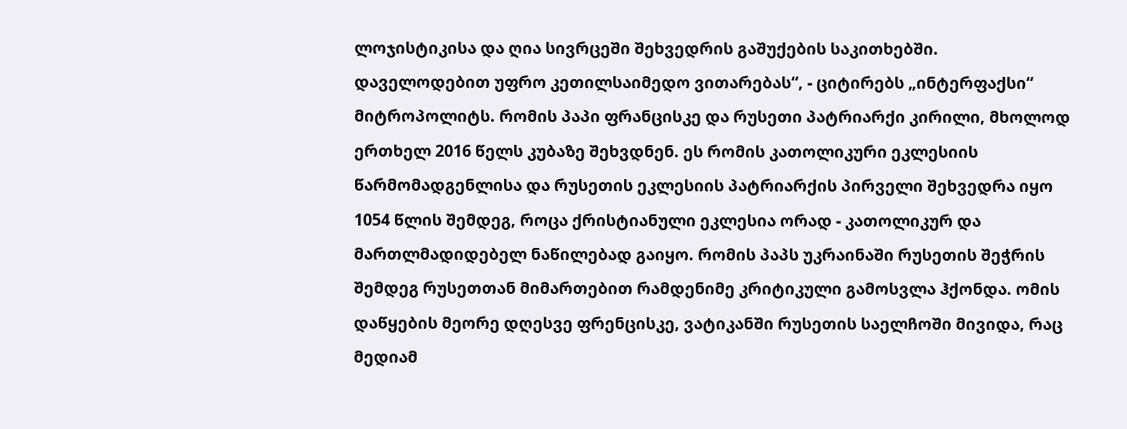ლოჯისტიკისა და ღია სივრცეში შეხვედრის გაშუქების საკითხებში. დაველოდებით უფრო კეთილსაიმედო ვითარებას“, - ციტირებს „ინტერფაქსი“ მიტროპოლიტს. რომის პაპი ფრანცისკე და რუსეთი პატრიარქი კირილი, მხოლოდ ერთხელ 2016 წელს კუბაზე შეხვდნენ. ეს რომის კათოლიკური ეკლესიის წარმომადგენლისა და რუსეთის ეკლესიის პატრიარქის პირველი შეხვედრა იყო 1054 წლის შემდეგ, როცა ქრისტიანული ეკლესია ორად - კათოლიკურ და მართლმადიდებელ ნაწილებად გაიყო. რომის პაპს უკრაინაში რუსეთის შეჭრის შემდეგ რუსეთთან მიმართებით რამდენიმე კრიტიკული გამოსვლა ჰქონდა. ომის დაწყების მეორე დღესვე ფრენცისკე, ვატიკანში რუსეთის საელჩოში მივიდა, რაც მედიამ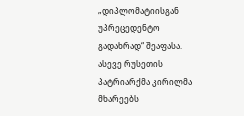„დიპლომატიისგან უპრეცედენტო გადახრად“ შეაფასა. ასევე რუსეთის პატრიარქმა კირილმა მხარეებს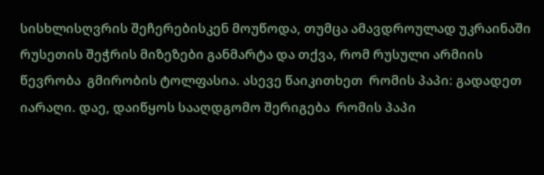სისხლისღვრის შეჩერებისკენ მოუწოდა, თუმცა ამავდროულად უკრაინაში რუსეთის შეჭრის მიზეზები განმარტა და თქვა, რომ რუსული არმიის წევრობა  გმირობის ტოლფასია. ასევე წაიკითხეთ  რომის პაპი: გადადეთ იარაღი. დაე, დაიწყოს სააღდგომო შერიგება  რომის პაპი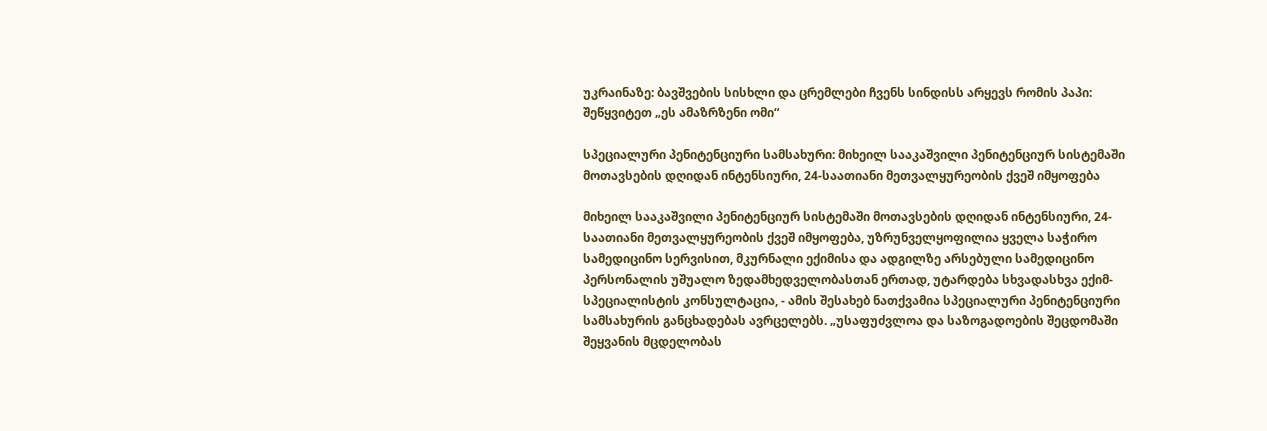უკრაინაზე: ბავშვების სისხლი და ცრემლები ჩვენს სინდისს არყევს რომის პაპი: შეწყვიტეთ „ეს ამაზრზენი ომი“

სპეციალური პენიტენციური სამსახური: მიხეილ სააკაშვილი პენიტენციურ სისტემაში მოთავსების დღიდან ინტენსიური, 24-საათიანი მეთვალყურეობის ქვეშ იმყოფება

მიხეილ სააკაშვილი პენიტენციურ სისტემაში მოთავსების დღიდან ინტენსიური, 24-საათიანი მეთვალყურეობის ქვეშ იმყოფება, უზრუნველყოფილია ყველა საჭირო სამედიცინო სერვისით, მკურნალი ექიმისა და ადგილზე არსებული სამედიცინო პერსონალის უშუალო ზედამხედველობასთან ერთად, უტარდება სხვადასხვა ექიმ-სპეციალისტის კონსულტაცია, - ამის შესახებ ნათქვამია სპეციალური პენიტენციური სამსახურის განცხადებას ავრცელებს. „უსაფუძვლოა და საზოგადოების შეცდომაში შეყვანის მცდელობას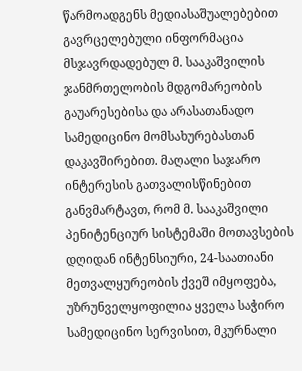წარმოადგენს მედიასაშუალებებით გავრცელებული ინფორმაცია მსჯავრდადებულ მ. სააკაშვილის ჯანმრთელობის მდგომარეობის გაუარესებისა და არასათანადო სამედიცინო მომსახურებასთან დაკავშირებით. მაღალი საჯარო ინტერესის გათვალისწინებით განვმარტავთ, რომ მ. სააკაშვილი პენიტენციურ სისტემაში მოთავსების დღიდან ინტენსიური, 24-საათიანი მეთვალყურეობის ქვეშ იმყოფება, უზრუნველყოფილია ყველა საჭირო სამედიცინო სერვისით, მკურნალი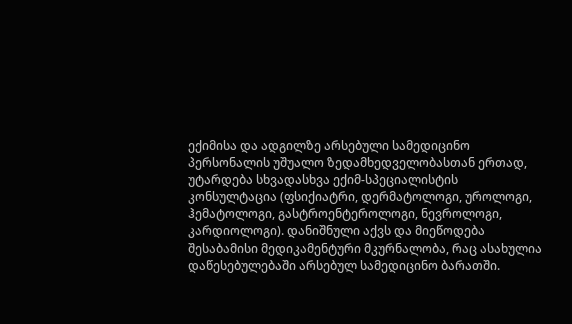ექიმისა და ადგილზე არსებული სამედიცინო პერსონალის უშუალო ზედამხედველობასთან ერთად, უტარდება სხვადასხვა ექიმ-სპეციალისტის კონსულტაცია (ფსიქიატრი, დერმატოლოგი, უროლოგი, ჰემატოლოგი, გასტროენტეროლოგი, ნევროლოგი, კარდიოლოგი). დანიშნული აქვს და მიეწოდება შესაბამისი მედიკამენტური მკურნალობა, რაც ასახულია დაწესებულებაში არსებულ სამედიცინო ბარათში.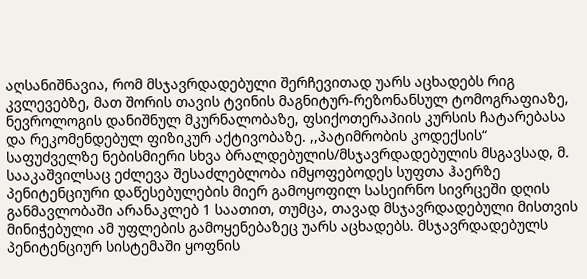აღსანიშნავია, რომ მსჯავრდადებული შერჩევითად უარს აცხადებს რიგ კვლევებზე, მათ შორის თავის ტვინის მაგნიტურ-რეზონანსულ ტომოგრაფიაზე, ნევროლოგის დანიშნულ მკურნალობაზე, ფსიქოთერაპიის კურსის ჩატარებასა და რეკომენდებულ ფიზიკურ აქტივობაზე. ,,პატიმრობის კოდექსის“ საფუძველზე ნებისმიერი სხვა ბრალდებულის/მსჯავრდადებულის მსგავსად, მ. სააკაშვილსაც ეძლევა შესაძლებლობა იმყოფებოდეს სუფთა ჰაერზე პენიტენციური დაწესებულების მიერ გამოყოფილ სასეირნო სივრცეში დღის განმავლობაში არანაკლებ 1 საათით, თუმცა, თავად მსჯავრდადებული მისთვის მინიჭებული ამ უფლების გამოყენებაზეც უარს აცხადებს. მსჯავრდადებულს პენიტენციურ სისტემაში ყოფნის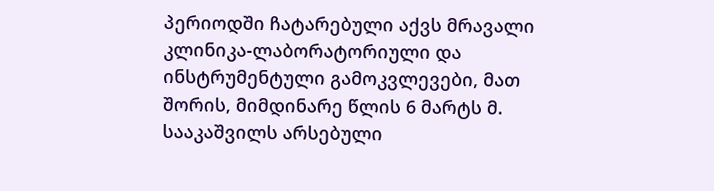პერიოდში ჩატარებული აქვს მრავალი კლინიკა-ლაბორატორიული და ინსტრუმენტული გამოკვლევები, მათ შორის, მიმდინარე წლის 6 მარტს მ. სააკაშვილს არსებული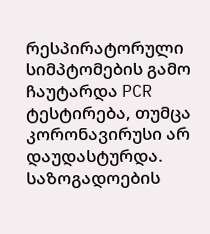რესპირატორული სიმპტომების გამო ჩაუტარდა PCR ტესტირება, თუმცა კორონავირუსი არ დაუდასტურდა. საზოგადოების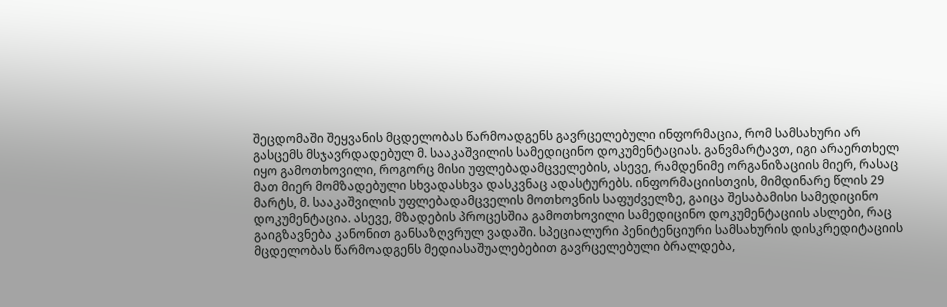შეცდომაში შეყვანის მცდელობას წარმოადგენს გავრცელებული ინფორმაცია, რომ სამსახური არ გასცემს მსჯავრდადებულ მ. სააკაშვილის სამედიცინო დოკუმენტაციას. განვმარტავთ, იგი არაერთხელ იყო გამოთხოვილი, როგორც მისი უფლებადამცველების, ასევე, რამდენიმე ორგანიზაციის მიერ, რასაც მათ მიერ მომზადებული სხვადასხვა დასკვნაც ადასტურებს. ინფორმაციისთვის, მიმდინარე წლის 29 მარტს, მ. სააკაშვილის უფლებადამცველის მოთხოვნის საფუძველზე, გაიცა შესაბამისი სამედიცინო დოკუმენტაცია. ასევე, მზადების პროცესშია გამოთხოვილი სამედიცინო დოკუმენტაციის ასლები, რაც გაიგზავნება კანონით განსაზღვრულ ვადაში. სპეციალური პენიტენციური სამსახურის დისკრედიტაციის მცდელობას წარმოადგენს მედიასაშუალებებით გავრცელებული ბრალდება,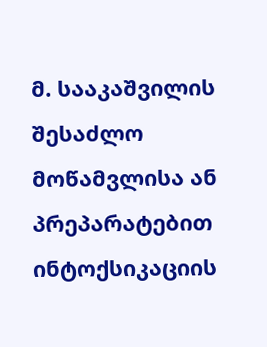მ. სააკაშვილის შესაძლო მოწამვლისა ან პრეპარატებით ინტოქსიკაციის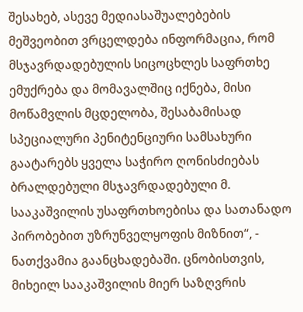შესახებ, ასევე მედიასაშუალებების მეშვეობით ვრცელდება ინფორმაცია, რომ მსჯავრდადებულის სიცოცხლეს საფრთხე ემუქრება და მომავალშიც იქნება, მისი მოწამვლის მცდელობა, შესაბამისად სპეციალური პენიტენციური სამსახური გაატარებს ყველა საჭირო ღონისძიებას ბრალდებული მსჯავრდადებული მ. სააკაშვილის უსაფრთხოებისა და სათანადო პირობებით უზრუნველყოფის მიზნით“, - ნათქვამია გაანცხადებაში. ცნობისთვის, მიხეილ სააკაშვილის მიერ საზღვრის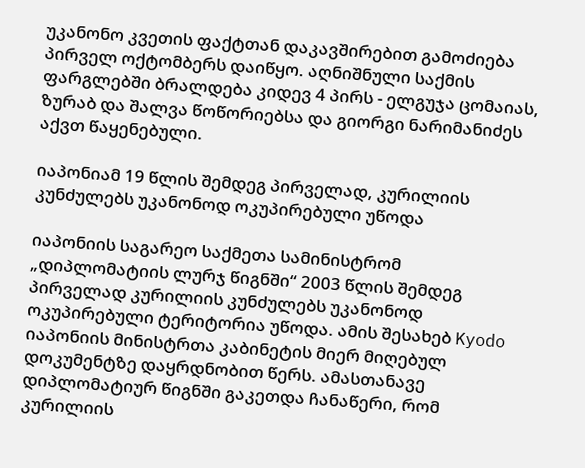უკანონო კვეთის ფაქტთან დაკავშირებით გამოძიება პირველ ოქტომბერს დაიწყო. აღნიშნული საქმის ფარგლებში ბრალდება კიდევ 4 პირს - ელგუჯა ცომაიას, ზურაბ და შალვა წოწორიებსა და გიორგი ნარიმანიძეს აქვთ წაყენებული.

იაპონიამ 19 წლის შემდეგ პირველად, კურილიის კუნძულებს უკანონოდ ოკუპირებული უწოდა

იაპონიის საგარეო საქმეთა სამინისტრომ „დიპლომატიის ლურჯ წიგნში“ 2003 წლის შემდეგ პირველად კურილიის კუნძულებს უკანონოდ ოკუპირებული ტერიტორია უწოდა. ამის შესახებ Kyodo იაპონიის მინისტრთა კაბინეტის მიერ მიღებულ დოკუმენტზე დაყრდნობით წერს. ამასთანავე დიპლომატიურ წიგნში გაკეთდა ჩანაწერი, რომ კურილიის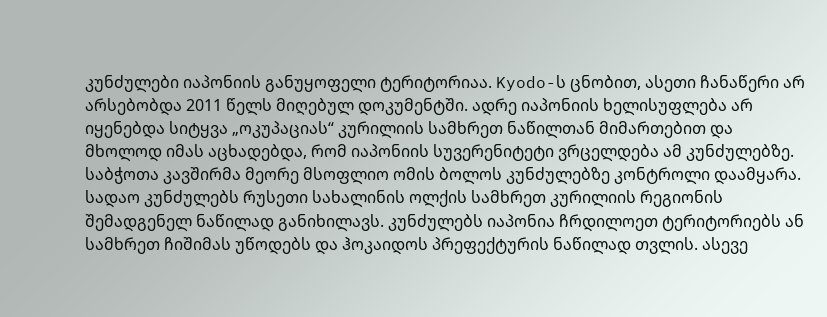კუნძულები იაპონიის განუყოფელი ტერიტორიაა. Kyodo-ს ცნობით, ასეთი ჩანაწერი არ არსებობდა 2011 წელს მიღებულ დოკუმენტში. ადრე იაპონიის ხელისუფლება არ იყენებდა სიტყვა „ოკუპაციას“ კურილიის სამხრეთ ნაწილთან მიმართებით და მხოლოდ იმას აცხადებდა, რომ იაპონიის სუვერენიტეტი ვრცელდება ამ კუნძულებზე. საბჭოთა კავშირმა მეორე მსოფლიო ომის ბოლოს კუნძულებზე კონტროლი დაამყარა. სადაო კუნძულებს რუსეთი სახალინის ოლქის სამხრეთ კურილიის რეგიონის შემადგენელ ნაწილად განიხილავს. კუნძულებს იაპონია ჩრდილოეთ ტერიტორიებს ან სამხრეთ ჩიშიმას უწოდებს და ჰოკაიდოს პრეფექტურის ნაწილად თვლის. ასევე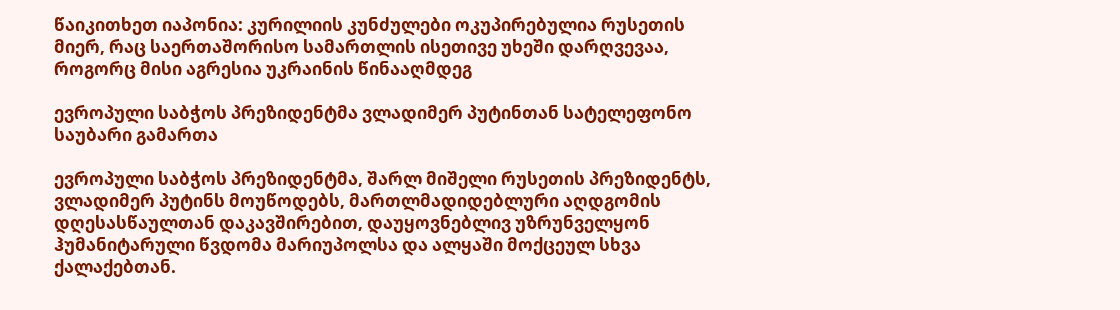წაიკითხეთ იაპონია: კურილიის კუნძულები ოკუპირებულია რუსეთის მიერ, რაც საერთაშორისო სამართლის ისეთივე უხეში დარღვევაა, როგორც მისი აგრესია უკრაინის წინააღმდეგ

ევროპული საბჭოს პრეზიდენტმა ვლადიმერ პუტინთან სატელეფონო საუბარი გამართა

ევროპული საბჭოს პრეზიდენტმა, შარლ მიშელი რუსეთის პრეზიდენტს, ვლადიმერ პუტინს მოუწოდებს, მართლმადიდებლური აღდგომის დღესასწაულთან დაკავშირებით, დაუყოვნებლივ უზრუნველყონ ჰუმანიტარული წვდომა მარიუპოლსა და ალყაში მოქცეულ სხვა ქალაქებთან.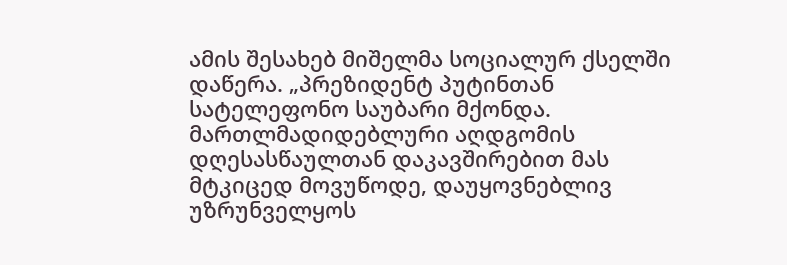ამის შესახებ მიშელმა სოციალურ ქსელში დაწერა. „პრეზიდენტ პუტინთან სატელეფონო საუბარი მქონდა. მართლმადიდებლური აღდგომის დღესასწაულთან დაკავშირებით მას მტკიცედ მოვუწოდე, დაუყოვნებლივ უზრუნველყოს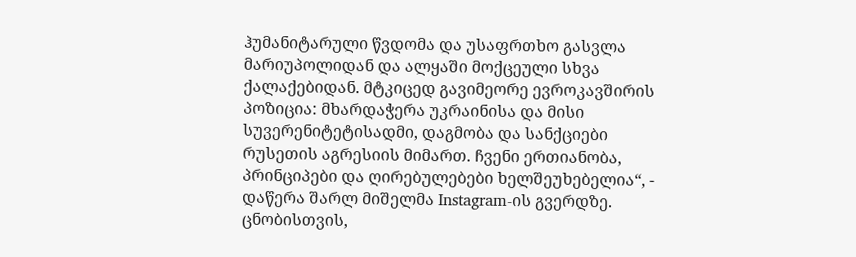ჰუმანიტარული წვდომა და უსაფრთხო გასვლა მარიუპოლიდან და ალყაში მოქცეული სხვა ქალაქებიდან. მტკიცედ გავიმეორე ევროკავშირის პოზიცია: მხარდაჭერა უკრაინისა და მისი სუვერენიტეტისადმი, დაგმობა და სანქციები რუსეთის აგრესიის მიმართ. ჩვენი ერთიანობა, პრინციპები და ღირებულებები ხელშეუხებელია“, - დაწერა შარლ მიშელმა Instagram-ის გვერდზე. ცნობისთვის,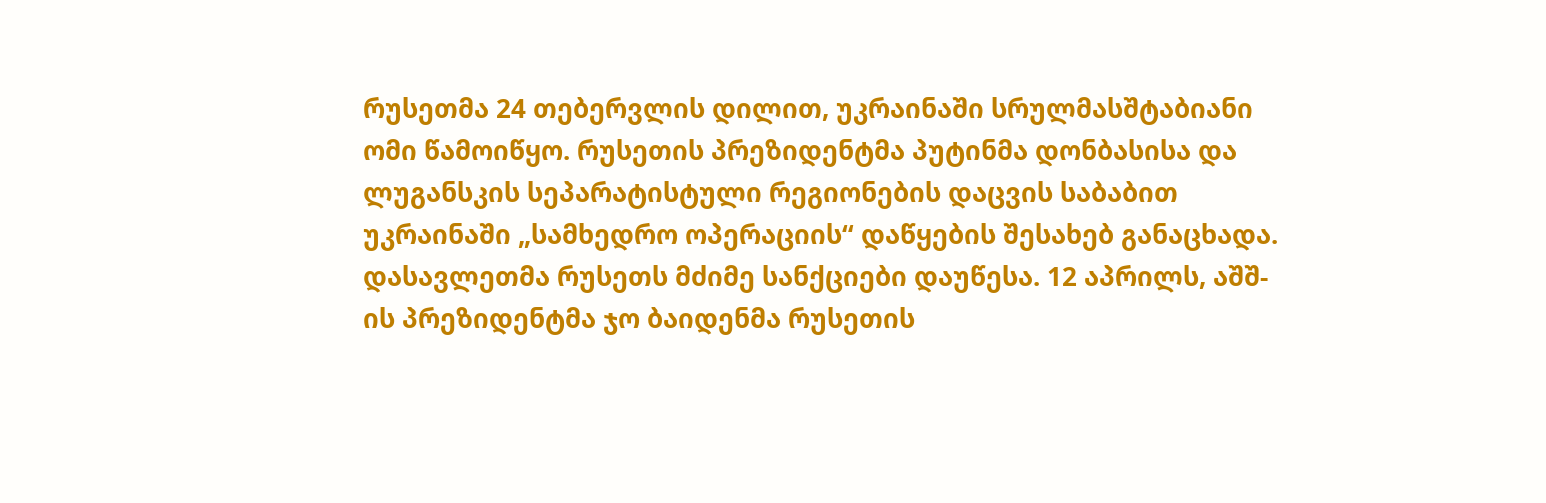რუსეთმა 24 თებერვლის დილით, უკრაინაში სრულმასშტაბიანი ომი წამოიწყო. რუსეთის პრეზიდენტმა პუტინმა დონბასისა და ლუგანსკის სეპარატისტული რეგიონების დაცვის საბაბით უკრაინაში „სამხედრო ოპერაციის“ დაწყების შესახებ განაცხადა. დასავლეთმა რუსეთს მძიმე სანქციები დაუწესა. 12 აპრილს, აშშ-ის პრეზიდენტმა ჯო ბაიდენმა რუსეთის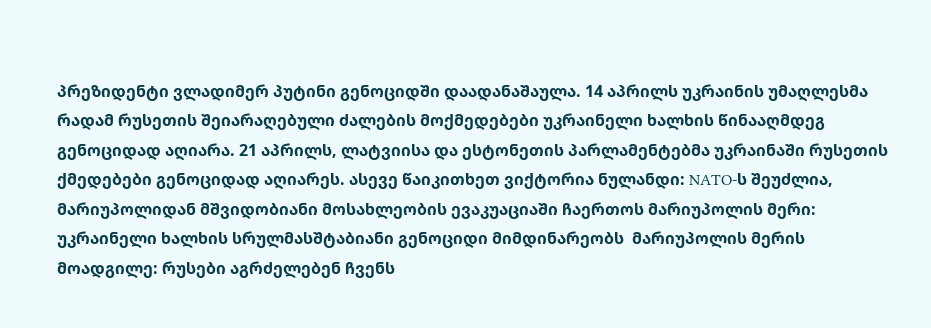პრეზიდენტი ვლადიმერ პუტინი გენოციდში დაადანაშაულა. 14 აპრილს უკრაინის უმაღლესმა რადამ რუსეთის შეიარაღებული ძალების მოქმედებები უკრაინელი ხალხის წინააღმდეგ გენოციდად აღიარა. 21 აპრილს, ლატვიისა და ესტონეთის პარლამენტებმა უკრაინაში რუსეთის ქმედებები გენოციდად აღიარეს. ასევე წაიკითხეთ ვიქტორია ნულანდი: NATO-ს შეუძლია, მარიუპოლიდან მშვიდობიანი მოსახლეობის ევაკუაციაში ჩაერთოს მარიუპოლის მერი: უკრაინელი ხალხის სრულმასშტაბიანი გენოციდი მიმდინარეობს  მარიუპოლის მერის მოადგილე: რუსები აგრძელებენ ჩვენს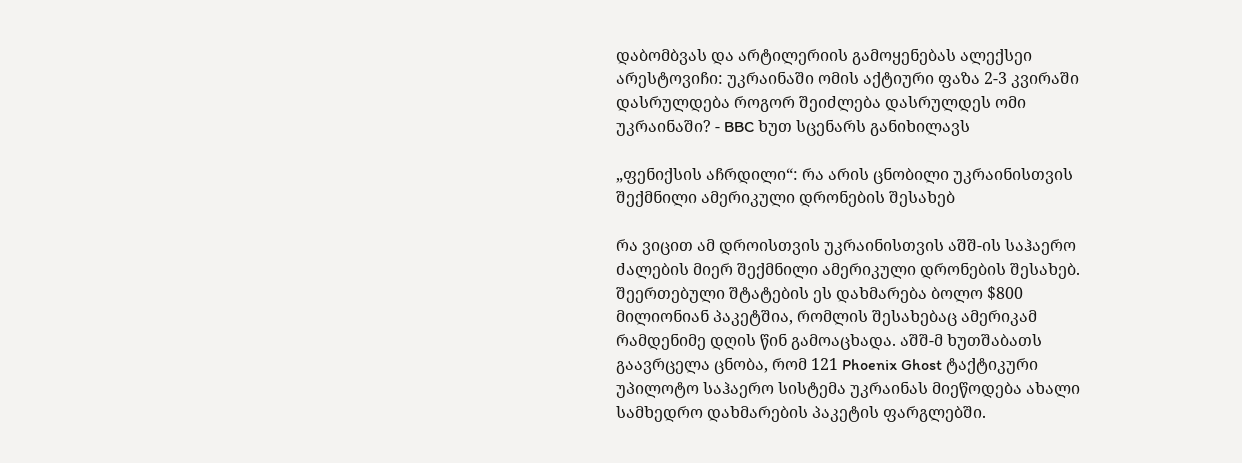დაბომბვას და არტილერიის გამოყენებას ალექსეი არესტოვიჩი: უკრაინაში ომის აქტიური ფაზა 2-3 კვირაში დასრულდება როგორ შეიძლება დასრულდეს ომი უკრაინაში? - BBC ხუთ სცენარს განიხილავს

„ფენიქსის აჩრდილი“: რა არის ცნობილი უკრაინისთვის შექმნილი ამერიკული დრონების შესახებ

რა ვიცით ამ დროისთვის უკრაინისთვის აშშ-ის საჰაერო ძალების მიერ შექმნილი ამერიკული დრონების შესახებ. შეერთებული შტატების ეს დახმარება ბოლო $800 მილიონიან პაკეტშია, რომლის შესახებაც ამერიკამ რამდენიმე დღის წინ გამოაცხადა. აშშ-მ ხუთშაბათს გაავრცელა ცნობა, რომ 121 Phoenix Ghost ტაქტიკური უპილოტო საჰაერო სისტემა უკრაინას მიეწოდება ახალი სამხედრო დახმარების პაკეტის ფარგლებში.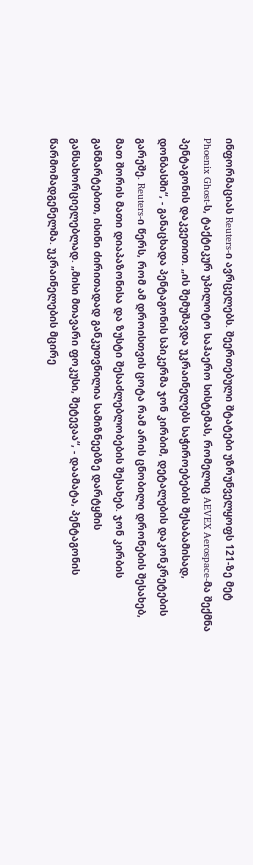ინფორმაციას Reuters-ი ავრცელებს. შეერთებული შტატები უზრუნველყოფს 121-ზე მეტ Phoenix Ghost-ს, ტაქტიკურ უპილოტო საჰაერო სისტემას, რომელიც AEVEX Aerospace-მა შექმნა პენტაგონის დაკვეთით. „ის შემუშავდა უკრაინელებს საჭიროებების შესაბამისად, დონბასში“, - განაცხადა პენტაგონის სპიკერმა ჯონ კირბიმ, დეტალების დაკონკრეტების გარეშე. Reuters-ი წერს, რომ ამ დროისთვის ცოტა რამ არის ცნობილი დრონების შესახებ, მათ შორის მათი დიაპაზონისა და ზუსტი შესაძლებლობების შესახებ. ჯონ კირბის განმარტებით, ისინი ძირითადად განკუთვნილია სამიზნეებზე დარტყმის განსახორციელებლად. „მისი მთავარი ფოკუსი, შეტევაა“, - დაამატა, პენტაგონის წარმომადგენელმა. უკრაინელების მცირე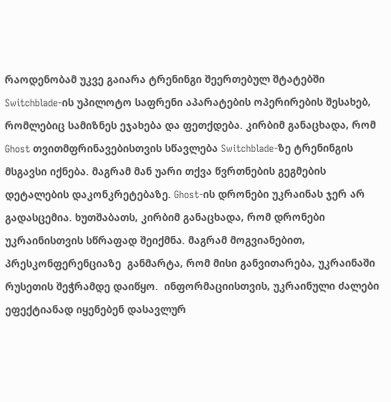რაოდენობამ უკვე გაიარა ტრენინგი შეერთებულ შტატებში Switchblade-ის უპილოტო საფრენი აპარატების ოპერირების შესახებ, რომლებიც სამიზნეს ეჯახება და ფეთქდება. კირბიმ განაცხადა, რომ Ghost თვითმფრინავებისთვის სწავლება Switchblade-ზე ტრენინგის მსგავსი იქნება. მაგრამ მან უარი თქვა წვრთნების გეგმების დეტალების დაკონკრეტებაზე. Ghost-ის დრონები უკრაინას ჯერ არ გადასცემია. ხუთშაბათს, კირბიმ განაცხადა, რომ დრონები უკრაინისთვის სწრაფად შეიქმნა. მაგრამ მოგვიანებით, პრესკონფერენციაზე  განმარტა, რომ მისი განვითარება, უკრაინაში რუსეთის შეჭრამდე დაიწყო.  ინფორმაციისთვის, უკრაინული ძალები ეფექტიანად იყენებენ დასავლურ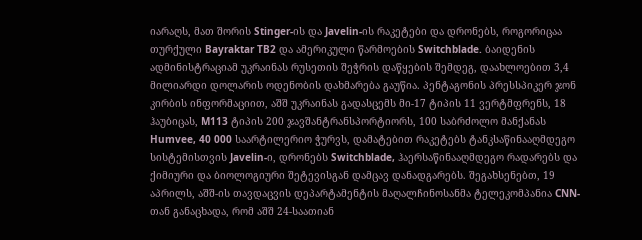იარაღს, მათ შორის Stinger-ის და Javelin-ის რაკეტები და დრონებს, როგორიცაა თურქული Bayraktar TB2 და ამერიკული წარმოების Switchblade. ბაიდენის ადმინისტრაციამ უკრაინას რუსეთის შეჭრის დაწყების შემდეგ, დაახლოებით 3,4 მილიარდი დოლარის ოდენობის დახმარება გაუწია. პენტაგონის პრესსპიკერ ჯონ კირბის ინფორმაციით, აშშ უკრაინას გადასცემს მი-17 ტიპის 11 ვერტმფრენს, 18 ჰაუბიცას, M113 ტიპის 200 ჯავშანტრანსპორტიორს, 100 საბრძოლო მანქანას Humvee, 40 000 საარტილერიო ჭურვს, დამატებით რაკეტებს ტანკსაწინააღმდეგო სისტემისთვის Javelin-ი, დრონებს Switchblade, ჰაერსაწინააღმდეგო რადარებს და ქიმიური და ბიოლოგიური შეტევისგან დამცავ დანადგარებს. შეგახსენებთ, 19 აპრილს, აშშ-ის თავდაცვის დეპარტამენტის მაღალჩინოსანმა ტელეკომპანია CNN-თან განაცხადა, რომ აშშ 24-საათიან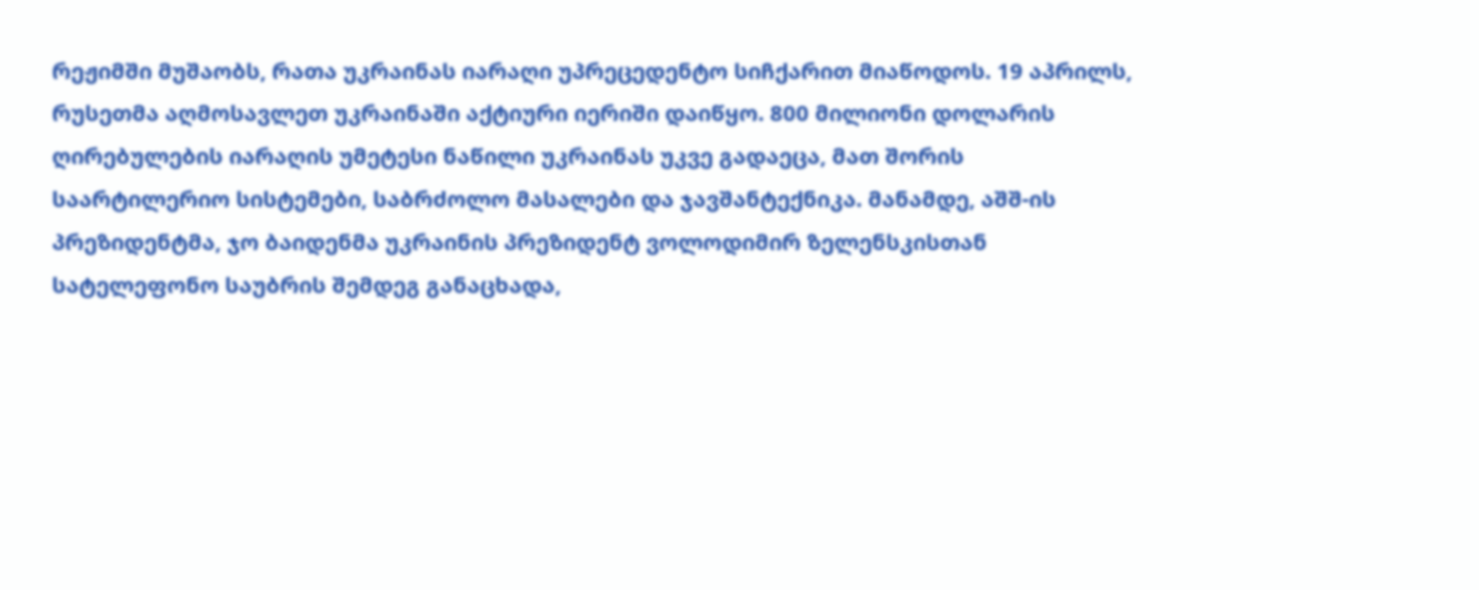რეჟიმში მუშაობს, რათა უკრაინას იარაღი უპრეცედენტო სიჩქარით მიაწოდოს. 19 აპრილს, რუსეთმა აღმოსავლეთ უკრაინაში აქტიური იერიში დაიწყო. 800 მილიონი დოლარის ღირებულების იარაღის უმეტესი ნაწილი უკრაინას უკვე გადაეცა, მათ შორის საარტილერიო სისტემები, საბრძოლო მასალები და ჯავშანტექნიკა. მანამდე, აშშ-ის პრეზიდენტმა, ჯო ბაიდენმა უკრაინის პრეზიდენტ ვოლოდიმირ ზელენსკისთან სატელეფონო საუბრის შემდეგ განაცხადა,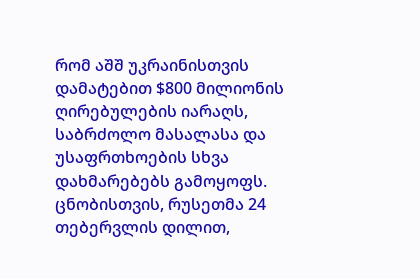რომ აშშ უკრაინისთვის დამატებით $800 მილიონის ღირებულების იარაღს, საბრძოლო მასალასა და უსაფრთხოების სხვა დახმარებებს გამოყოფს. ცნობისთვის, რუსეთმა 24 თებერვლის დილით,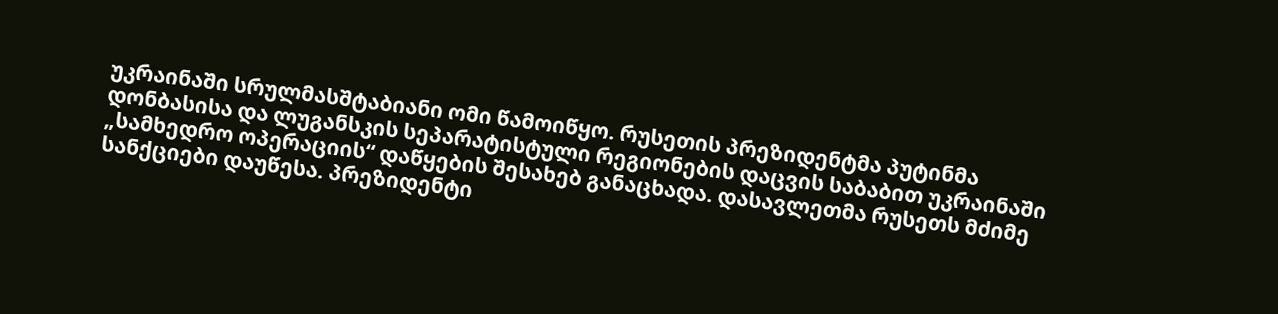უკრაინაში სრულმასშტაბიანი ომი წამოიწყო. რუსეთის პრეზიდენტმა პუტინმა დონბასისა და ლუგანსკის სეპარატისტული რეგიონების დაცვის საბაბით უკრაინაში „სამხედრო ოპერაციის“ დაწყების შესახებ განაცხადა. დასავლეთმა რუსეთს მძიმე სანქციები დაუწესა. პრეზიდენტი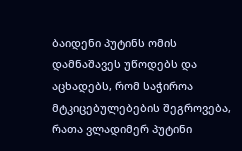ბაიდენი პუტინს ომის დამნაშავეს უწოდებს და აცხადებს, რომ საჭიროა მტკიცებულებების შეგროვება, რათა ვლადიმერ პუტინი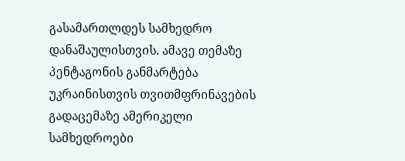გასამართლდეს სამხედრო დანაშაულისთვის. ამავე თემაზე პენტაგონის განმარტება უკრაინისთვის თვითმფრინავების გადაცემაზე ამერიკელი სამხედროები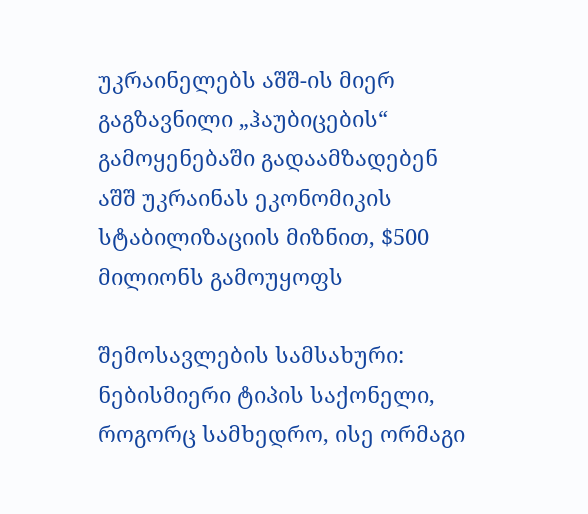უკრაინელებს აშშ-ის მიერ გაგზავნილი „ჰაუბიცების“ გამოყენებაში გადაამზადებენ აშშ უკრაინას ეკონომიკის სტაბილიზაციის მიზნით, $500 მილიონს გამოუყოფს

შემოსავლების სამსახური: ნებისმიერი ტიპის საქონელი, როგორც სამხედრო, ისე ორმაგი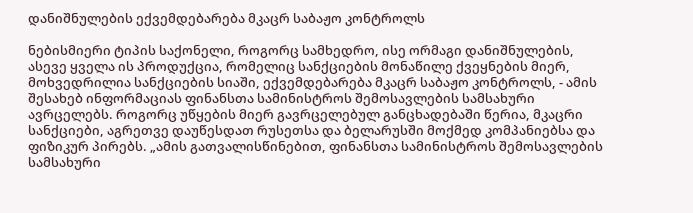დანიშნულების ექვემდებარება მკაცრ საბაჟო კონტროლს

ნებისმიერი ტიპის საქონელი, როგორც სამხედრო, ისე ორმაგი დანიშნულების, ასევე ყველა ის პროდუქცია, რომელიც სანქციების მონაწილე ქვეყნების მიერ, მოხვედრილია სანქციების სიაში, ექვემდებარება მკაცრ საბაჟო კონტროლს, - ამის შესახებ ინფორმაციას ფინანსთა სამინისტროს შემოსავლების სამსახური ავრცელებს. როგორც უწყების მიერ გავრცელებულ განცხადებაში წერია, მკაცრი სანქციები, აგრეთვე დაუწესდათ რუსეთსა და ბელარუსში მოქმედ კომპანიებსა და ფიზიკურ პირებს. „ამის გათვალისწინებით, ფინანსთა სამინისტროს შემოსავლების სამსახური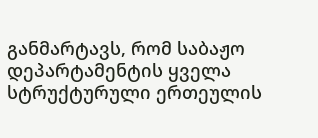განმარტავს, რომ საბაჟო დეპარტამენტის ყველა სტრუქტურული ერთეულის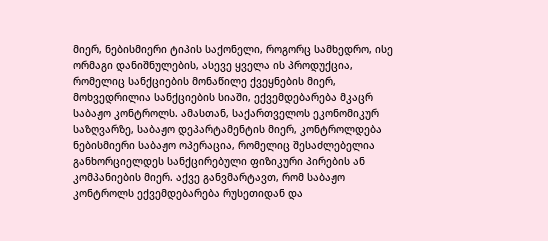მიერ, ნებისმიერი ტიპის საქონელი, როგორც სამხედრო, ისე ორმაგი დანიშნულების, ასევე ყველა ის პროდუქცია, რომელიც სანქციების მონაწილე ქვეყნების მიერ, მოხვედრილია სანქციების სიაში, ექვემდებარება მკაცრ საბაჟო კონტროლს. ამასთან, საქართველოს ეკონომიკურ საზღვარზე, საბაჟო დეპარტამენტის მიერ, კონტროლდება ნებისმიერი საბაჟო ოპერაცია, რომელიც შესაძლებელია განხორციელდეს სანქცირებული ფიზიკური პირების ან კომპანიების მიერ. აქვე განვმარტავთ, რომ საბაჟო კონტროლს ექვემდებარება რუსეთიდან და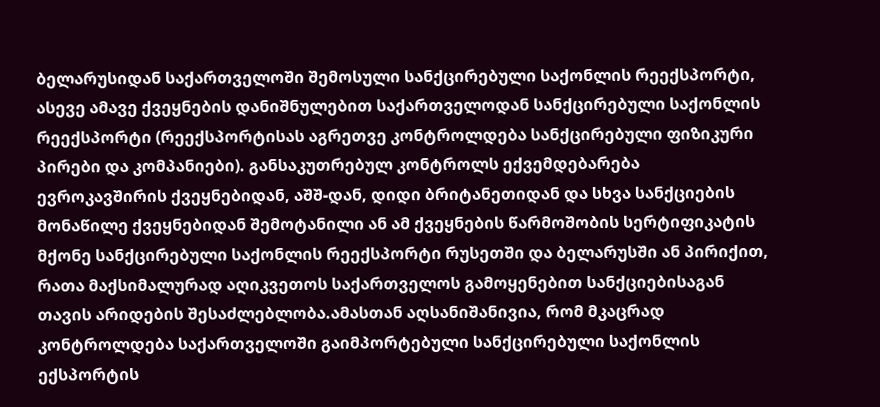ბელარუსიდან საქართველოში შემოსული სანქცირებული საქონლის რეექსპორტი, ასევე ამავე ქვეყნების დანიშნულებით საქართველოდან სანქცირებული საქონლის რეექსპორტი (რეექსპორტისას აგრეთვე კონტროლდება სანქცირებული ფიზიკური პირები და კომპანიები). განსაკუთრებულ კონტროლს ექვემდებარება ევროკავშირის ქვეყნებიდან, აშშ-დან, დიდი ბრიტანეთიდან და სხვა სანქციების მონაწილე ქვეყნებიდან შემოტანილი ან ამ ქვეყნების წარმოშობის სერტიფიკატის მქონე სანქცირებული საქონლის რეექსპორტი რუსეთში და ბელარუსში ან პირიქით, რათა მაქსიმალურად აღიკვეთოს საქართველოს გამოყენებით სანქციებისაგან თავის არიდების შესაძლებლობა.ამასთან აღსანიშანივია, რომ მკაცრად კონტროლდება საქართველოში გაიმპორტებული სანქცირებული საქონლის ექსპორტის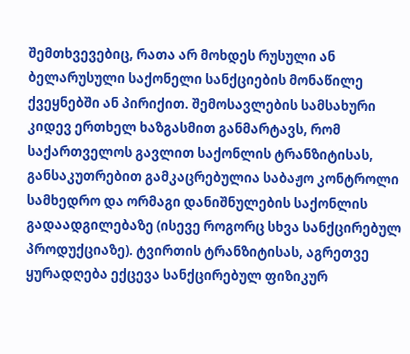შემთხვევებიც, რათა არ მოხდეს რუსული ან ბელარუსული საქონელი სანქციების მონაწილე ქვეყნებში ან პირიქით. შემოსავლების სამსახური კიდევ ერთხელ ხაზგასმით განმარტავს, რომ საქართველოს გავლით საქონლის ტრანზიტისას, განსაკუთრებით გამკაცრებულია საბაჟო კონტროლი სამხედრო და ორმაგი დანიშნულების საქონლის გადაადგილებაზე (ისევე როგორც სხვა სანქცირებულ პროდუქციაზე). ტვირთის ტრანზიტისას, აგრეთვე ყურადღება ექცევა სანქცირებულ ფიზიკურ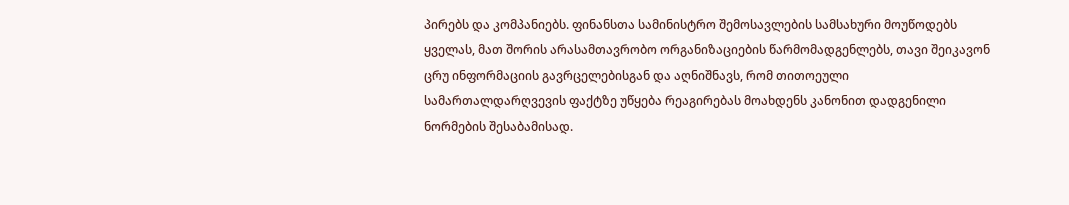პირებს და კომპანიებს. ფინანსთა სამინისტრო შემოსავლების სამსახური მოუწოდებს ყველას, მათ შორის არასამთავრობო ორგანიზაციების წარმომადგენლებს, თავი შეიკავონ ცრუ ინფორმაციის გავრცელებისგან და აღნიშნავს, რომ თითოეული სამართალდარღვევის ფაქტზე უწყება რეაგირებას მოახდენს კანონით დადგენილი ნორმების შესაბამისად.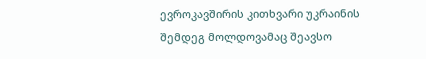ევროკავშირის კითხვარი უკრაინის შემდეგ მოლდოვამაც შეავსო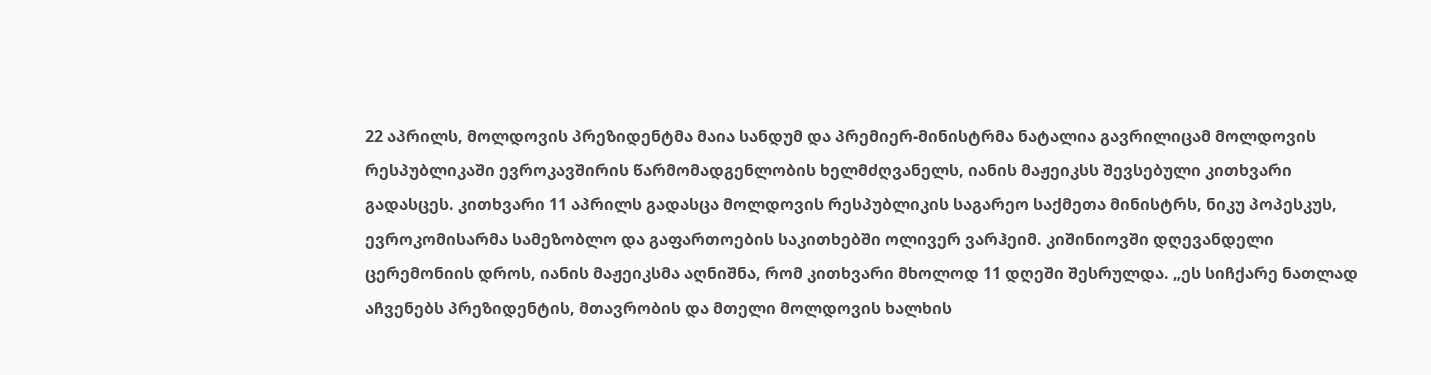22 აპრილს, მოლდოვის პრეზიდენტმა მაია სანდუმ და პრემიერ-მინისტრმა ნატალია გავრილიცამ მოლდოვის რესპუბლიკაში ევროკავშირის წარმომადგენლობის ხელმძღვანელს, იანის მაჟეიკსს შევსებული კითხვარი გადასცეს. კითხვარი 11 აპრილს გადასცა მოლდოვის რესპუბლიკის საგარეო საქმეთა მინისტრს, ნიკუ პოპესკუს, ევროკომისარმა სამეზობლო და გაფართოების საკითხებში ოლივერ ვარჰეიმ. კიშინიოვში დღევანდელი ცერემონიის დროს, იანის მაჟეიკსმა აღნიშნა, რომ კითხვარი მხოლოდ 11 დღეში შესრულდა. „ეს სიჩქარე ნათლად აჩვენებს პრეზიდენტის, მთავრობის და მთელი მოლდოვის ხალხის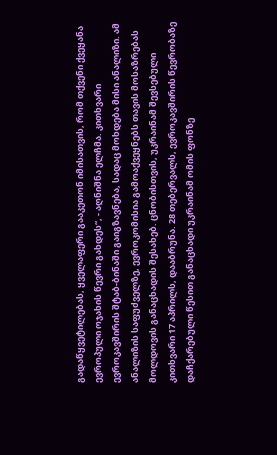გადაწყვეტილებას, ყველაფერი გააკეთონ იმისათვის, რომ თქვენი ქვეყანა ევროპული ოჯახის წევრი გახდეს“, - აღნიშნა ელჩმა. კითხვარი ევროკავშირის შტაბ-ბინაში გაიგზავნება, სადაც მოხდება მისი ანალიზი. ამ ანალიზის საფუძველზე, ევროკომისია გამოაქვეყნებს თავის მოსაზრებას მოლდოვის განაცხადის შესახებ. ცნობისთვის, უკრაინამ შევსებული კითხვარი 17 აპრილს, დააბრუნა. 28 თებერვალს, ევროკავშირის წევრობაზე დაჩქარებული წესით განაცხადი უკრაინამ ომის ფონზე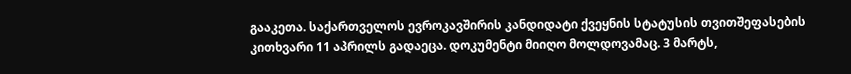გააკეთა. საქართველოს ევროკავშირის კანდიდატი ქვეყნის სტატუსის თვითშეფასების კითხვარი 11 აპრილს გადაეცა. დოკუმენტი მიიღო მოლდოვამაც. 3 მარტს,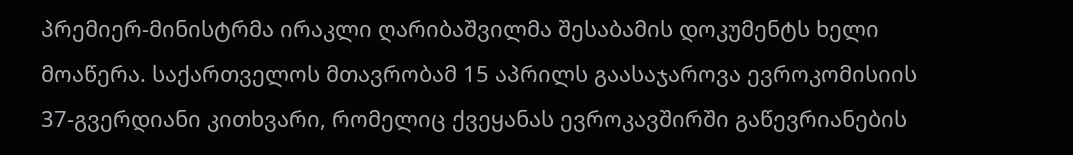პრემიერ-მინისტრმა ირაკლი ღარიბაშვილმა შესაბამის დოკუმენტს ხელი მოაწერა. საქართველოს მთავრობამ 15 აპრილს გაასაჯაროვა ევროკომისიის 37-გვერდიანი კითხვარი, რომელიც ქვეყანას ევროკავშირში გაწევრიანების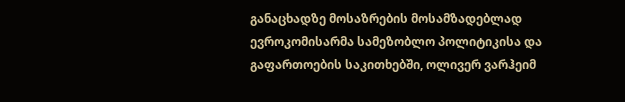განაცხადზე მოსაზრების მოსამზადებლად ევროკომისარმა სამეზობლო პოლიტიკისა და გაფართოების საკითხებში, ოლივერ ვარჰეიმ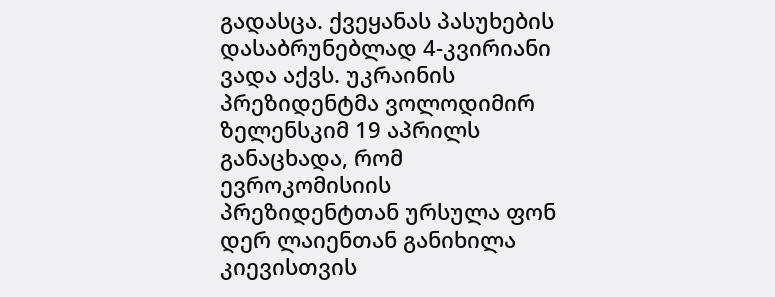გადასცა. ქვეყანას პასუხების დასაბრუნებლად 4-კვირიანი ვადა აქვს. უკრაინის პრეზიდენტმა ვოლოდიმირ ზელენსკიმ 19 აპრილს განაცხადა, რომ ევროკომისიის პრეზიდენტთან ურსულა ფონ დერ ლაიენთან განიხილა კიევისთვის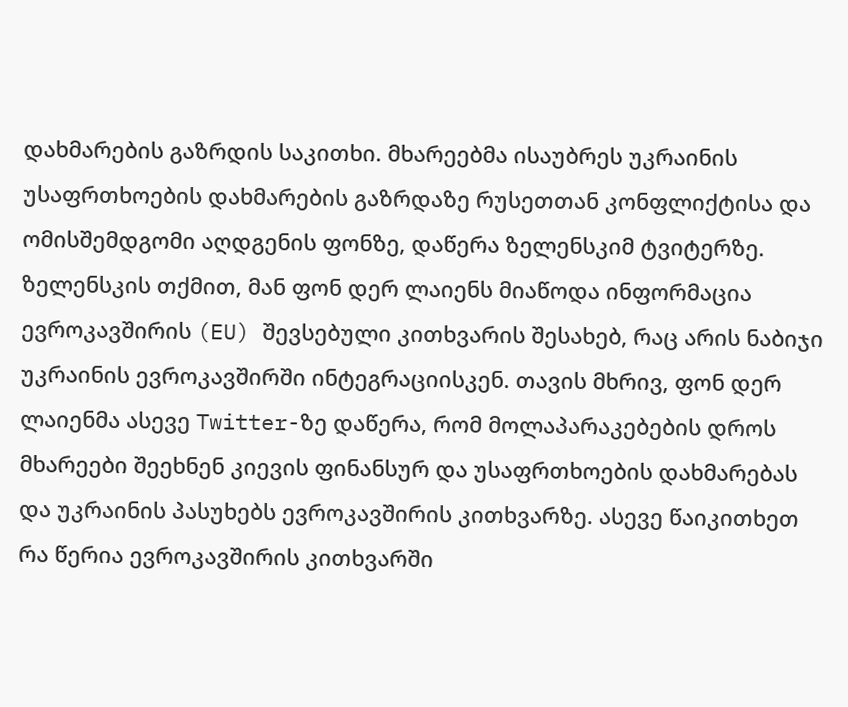დახმარების გაზრდის საკითხი. მხარეებმა ისაუბრეს უკრაინის უსაფრთხოების დახმარების გაზრდაზე რუსეთთან კონფლიქტისა და ომისშემდგომი აღდგენის ფონზე, დაწერა ზელენსკიმ ტვიტერზე. ზელენსკის თქმით, მან ფონ დერ ლაიენს მიაწოდა ინფორმაცია ევროკავშირის (EU) შევსებული კითხვარის შესახებ, რაც არის ნაბიჯი უკრაინის ევროკავშირში ინტეგრაციისკენ. თავის მხრივ, ფონ დერ ლაიენმა ასევე Twitter-ზე დაწერა, რომ მოლაპარაკებების დროს მხარეები შეეხნენ კიევის ფინანსურ და უსაფრთხოების დახმარებას და უკრაინის პასუხებს ევროკავშირის კითხვარზე. ასევე წაიკითხეთ რა წერია ევროკავშირის კითხვარში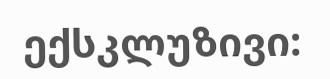ექსკლუზივი: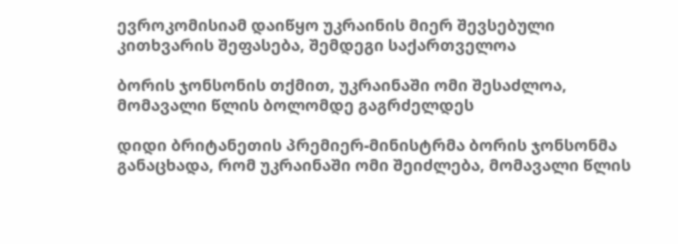ევროკომისიამ დაიწყო უკრაინის მიერ შევსებული კითხვარის შეფასება, შემდეგი საქართველოა

ბორის ჯონსონის თქმით, უკრაინაში ომი შესაძლოა, მომავალი წლის ბოლომდე გაგრძელდეს

დიდი ბრიტანეთის პრემიერ-მინისტრმა ბორის ჯონსონმა განაცხადა, რომ უკრაინაში ომი შეიძლება, მომავალი წლის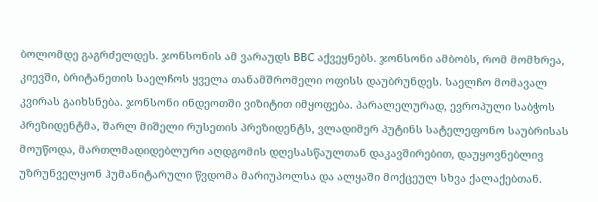ბოლომდე გაგრძელდეს. ჯონსონის ამ ვარაუდს BBC აქვეყნებს. ჯონსონი ამბობს, რომ მომხრეა, კიევში, ბრიტანეთის საელჩოს ყველა თანამშრომელი ოფისს დაუბრუნდეს. საელჩო მომავალ კვირას გაიხსნება. ჯონსონი ინდეოთში ვიზიტით იმყოფება. პარალელურად, ევროპული საბჭოს პრეზიდენტმა, შარლ მიშელი რუსეთის პრეზიდენტს, ვლადიმერ პუტინს სატელეფონო საუბრისას მოუწოდა, მართლმადიდებლური აღდგომის დღესასწაულთან დაკავშირებით, დაუყოვნებლივ უზრუნველყონ ჰუმანიტარული წვდომა მარიუპოლსა და ალყაში მოქცეულ სხვა ქალაქებთან.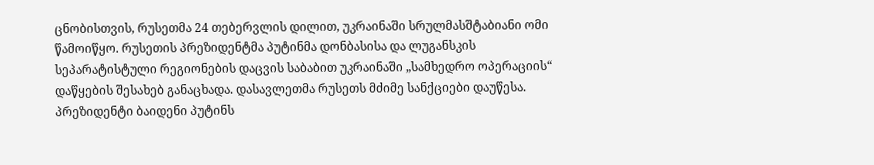ცნობისთვის, რუსეთმა 24 თებერვლის დილით, უკრაინაში სრულმასშტაბიანი ომი წამოიწყო. რუსეთის პრეზიდენტმა პუტინმა დონბასისა და ლუგანსკის სეპარატისტული რეგიონების დაცვის საბაბით უკრაინაში „სამხედრო ოპერაციის“ დაწყების შესახებ განაცხადა. დასავლეთმა რუსეთს მძიმე სანქციები დაუწესა. პრეზიდენტი ბაიდენი პუტინს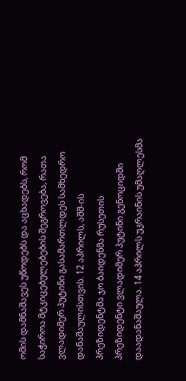ომის დამნაშავეს უწოდებს და აცხადებს, რომ საჭიროა მტკიცებულებების შეგროვება, რათა ვლადიმერ პუტინი გასამართლდეს სამხედრო დანაშაულისთვის. 12 აპრილს, აშშ-ის პრეზიდენტმა ჯო ბაიდენმა რუსეთის პრეზიდენტი ვლადიმერ პუტინი გენოციდში დაადანაშაულა. 14 აპრილს უკრაინის უმაღლესმა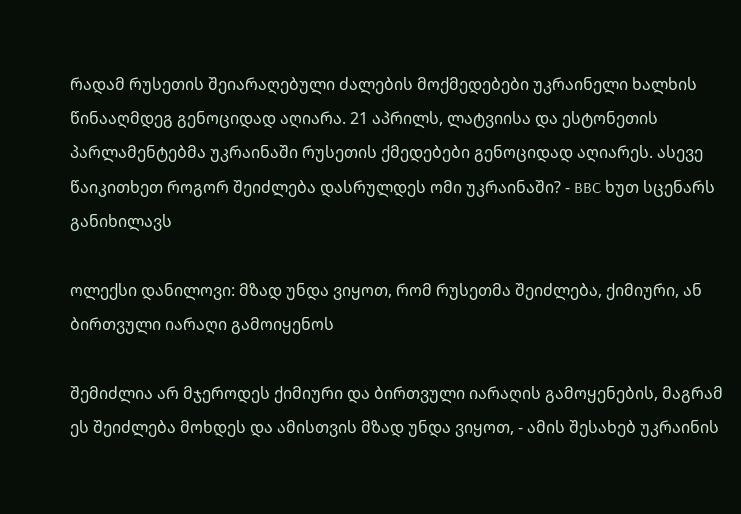რადამ რუსეთის შეიარაღებული ძალების მოქმედებები უკრაინელი ხალხის წინააღმდეგ გენოციდად აღიარა. 21 აპრილს, ლატვიისა და ესტონეთის პარლამენტებმა უკრაინაში რუსეთის ქმედებები გენოციდად აღიარეს. ასევე წაიკითხეთ როგორ შეიძლება დასრულდეს ომი უკრაინაში? - BBC ხუთ სცენარს განიხილავს

ოლექსი დანილოვი: მზად უნდა ვიყოთ, რომ რუსეთმა შეიძლება, ქიმიური, ან ბირთვული იარაღი გამოიყენოს

შემიძლია არ მჯეროდეს ქიმიური და ბირთვული იარაღის გამოყენების, მაგრამ ეს შეიძლება მოხდეს და ამისთვის მზად უნდა ვიყოთ, - ამის შესახებ უკრაინის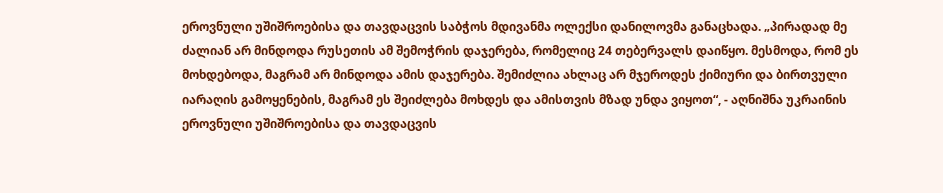ეროვნული უშიშროებისა და თავდაცვის საბჭოს მდივანმა ოლექსი დანილოვმა განაცხადა. „პირადად მე ძალიან არ მინდოდა რუსეთის ამ შემოჭრის დაჯერება, რომელიც 24 თებერვალს დაიწყო. მესმოდა, რომ ეს მოხდებოდა, მაგრამ არ მინდოდა ამის დაჯერება. შემიძლია ახლაც არ მჯეროდეს ქიმიური და ბირთვული იარაღის გამოყენების, მაგრამ ეს შეიძლება მოხდეს და ამისთვის მზად უნდა ვიყოთ“, - აღნიშნა უკრაინის ეროვნული უშიშროებისა და თავდაცვის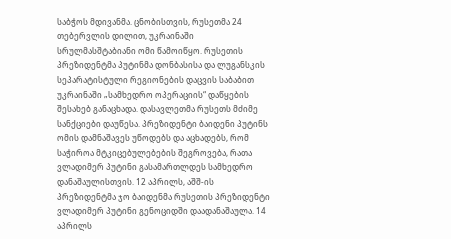საბჭოს მდივანმა. ცნობისთვის, რუსეთმა 24 თებერვლის დილით, უკრაინაში სრულმასშტაბიანი ომი წამოიწყო. რუსეთის პრეზიდენტმა პუტინმა დონბასისა და ლუგანსკის სეპარატისტული რეგიონების დაცვის საბაბით უკრაინაში „სამხედრო ოპერაციის“ დაწყების შესახებ განაცხადა. დასავლეთმა რუსეთს მძიმე სანქციები დაუწესა. პრეზიდენტი ბაიდენი პუტინს ომის დამნაშავეს უწოდებს და აცხადებს, რომ საჭიროა მტკიცებულებების შეგროვება, რათა ვლადიმერ პუტინი გასამართლდეს სამხედრო დანაშაულისთვის. 12 აპრილს, აშშ-ის პრეზიდენტმა ჯო ბაიდენმა რუსეთის პრეზიდენტი ვლადიმერ პუტინი გენოციდში დაადანაშაულა. 14 აპრილს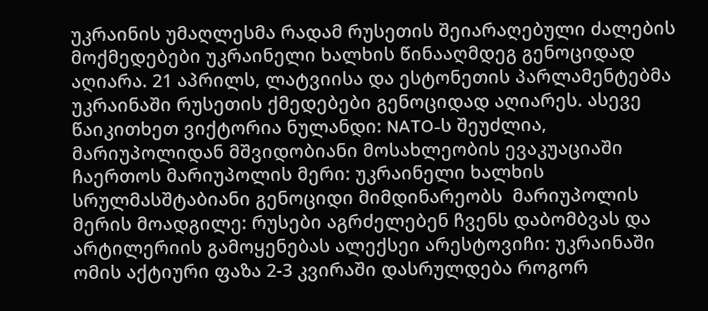უკრაინის უმაღლესმა რადამ რუსეთის შეიარაღებული ძალების მოქმედებები უკრაინელი ხალხის წინააღმდეგ გენოციდად აღიარა. 21 აპრილს, ლატვიისა და ესტონეთის პარლამენტებმა უკრაინაში რუსეთის ქმედებები გენოციდად აღიარეს. ასევე წაიკითხეთ ვიქტორია ნულანდი: NATO-ს შეუძლია, მარიუპოლიდან მშვიდობიანი მოსახლეობის ევაკუაციაში ჩაერთოს მარიუპოლის მერი: უკრაინელი ხალხის სრულმასშტაბიანი გენოციდი მიმდინარეობს  მარიუპოლის მერის მოადგილე: რუსები აგრძელებენ ჩვენს დაბომბვას და არტილერიის გამოყენებას ალექსეი არესტოვიჩი: უკრაინაში ომის აქტიური ფაზა 2-3 კვირაში დასრულდება როგორ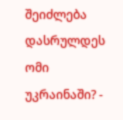შეიძლება დასრულდეს ომი უკრაინაში? -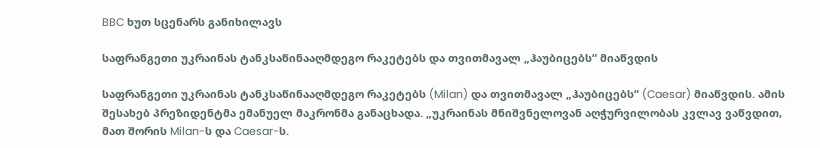BBC ხუთ სცენარს განიხილავს

საფრანგეთი უკრაინას ტანკსაწინააღმდეგო რაკეტებს და თვითმავალ „ჰაუბიცებს“ მიაწვდის

საფრანგეთი უკრაინას ტანკსაწინააღმდეგო რაკეტებს (Milan) და თვითმავალ „ჰაუბიცებს“ (Caesar) მიაწვდის. ამის შესახებ პრეზიდენტმა ემანუელ მაკრონმა განაცხადა. „უკრაინას მნიშვნელოვან აღჭურვილობას კვლავ ვაწვდით, მათ შორის Milan-ს და Caesar-ს.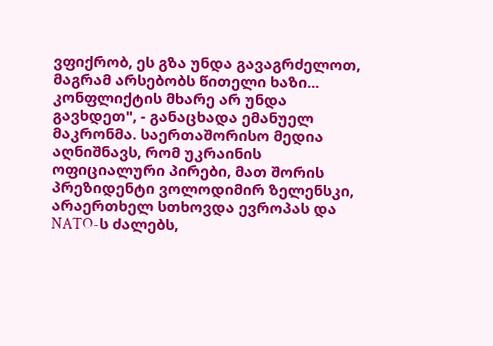ვფიქრობ, ეს გზა უნდა გავაგრძელოთ, მაგრამ არსებობს წითელი ხაზი... კონფლიქტის მხარე არ უნდა გავხდეთ", - განაცხადა ემანუელ მაკრონმა. საერთაშორისო მედია აღნიშნავს, რომ უკრაინის ოფიციალური პირები, მათ შორის პრეზიდენტი ვოლოდიმირ ზელენსკი, არაერთხელ სთხოვდა ევროპას და NATO-ს ძალებს,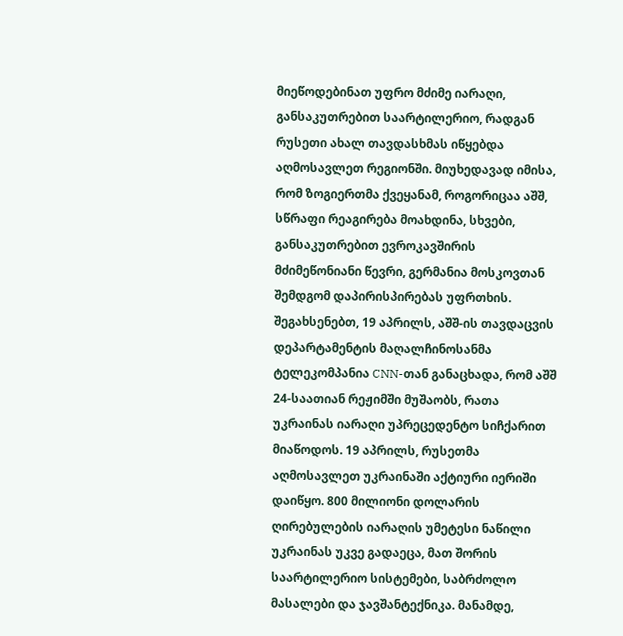მიეწოდებინათ უფრო მძიმე იარაღი, განსაკუთრებით საარტილერიო, რადგან რუსეთი ახალ თავდასხმას იწყებდა აღმოსავლეთ რეგიონში. მიუხედავად იმისა, რომ ზოგიერთმა ქვეყანამ, როგორიცაა აშშ, სწრაფი რეაგირება მოახდინა, სხვები, განსაკუთრებით ევროკავშირის მძიმეწონიანი წევრი, გერმანია მოსკოვთან შემდგომ დაპირისპირებას უფრთხის. შეგახსენებთ, 19 აპრილს, აშშ-ის თავდაცვის დეპარტამენტის მაღალჩინოსანმა ტელეკომპანია CNN-თან განაცხადა, რომ აშშ 24-საათიან რეჟიმში მუშაობს, რათა უკრაინას იარაღი უპრეცედენტო სიჩქარით მიაწოდოს. 19 აპრილს, რუსეთმა აღმოსავლეთ უკრაინაში აქტიური იერიში დაიწყო. 800 მილიონი დოლარის ღირებულების იარაღის უმეტესი ნაწილი უკრაინას უკვე გადაეცა, მათ შორის საარტილერიო სისტემები, საბრძოლო მასალები და ჯავშანტექნიკა. მანამდე,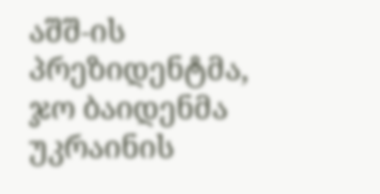აშშ-ის პრეზიდენტმა, ჯო ბაიდენმა უკრაინის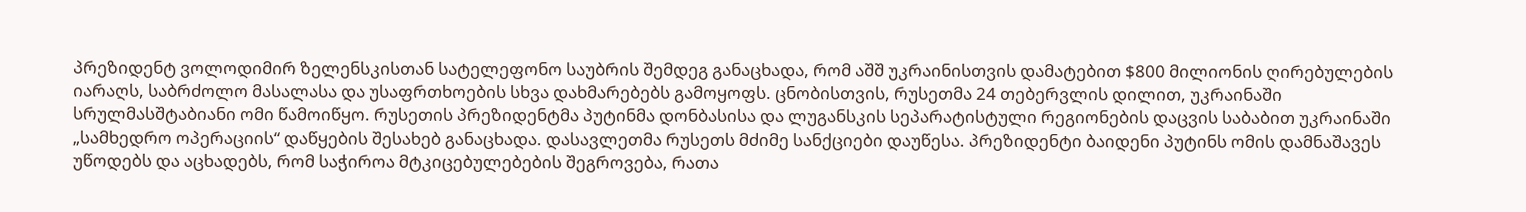პრეზიდენტ ვოლოდიმირ ზელენსკისთან სატელეფონო საუბრის შემდეგ განაცხადა, რომ აშშ უკრაინისთვის დამატებით $800 მილიონის ღირებულების იარაღს, საბრძოლო მასალასა და უსაფრთხოების სხვა დახმარებებს გამოყოფს. ცნობისთვის, რუსეთმა 24 თებერვლის დილით, უკრაინაში სრულმასშტაბიანი ომი წამოიწყო. რუსეთის პრეზიდენტმა პუტინმა დონბასისა და ლუგანსკის სეპარატისტული რეგიონების დაცვის საბაბით უკრაინაში „სამხედრო ოპერაციის“ დაწყების შესახებ განაცხადა. დასავლეთმა რუსეთს მძიმე სანქციები დაუწესა. პრეზიდენტი ბაიდენი პუტინს ომის დამნაშავეს უწოდებს და აცხადებს, რომ საჭიროა მტკიცებულებების შეგროვება, რათა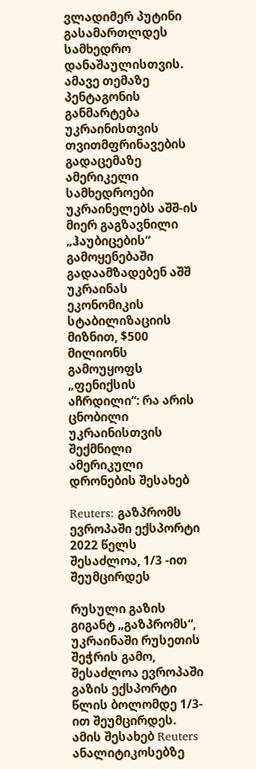ვლადიმერ პუტინი გასამართლდეს სამხედრო დანაშაულისთვის. ამავე თემაზე პენტაგონის განმარტება უკრაინისთვის თვითმფრინავების გადაცემაზე ამერიკელი სამხედროები უკრაინელებს აშშ-ის მიერ გაგზავნილი „ჰაუბიცების“ გამოყენებაში გადაამზადებენ აშშ უკრაინას ეკონომიკის სტაბილიზაციის მიზნით, $500 მილიონს გამოუყოფს „ფენიქსის აჩრდილი“: რა არის ცნობილი უკრაინისთვის შექმნილი ამერიკული დრონების შესახებ

Reuters: გაზპრომს ევროპაში ექსპორტი 2022 წელს შესაძლოა, 1/3 -ით შეუმცირდეს

რუსული გაზის გიგანტ „გაზპრომს“, უკრაინაში რუსეთის შეჭრის გამო, შესაძლოა ევროპაში გაზის ექსპორტი წლის ბოლომდე 1/3-ით შეუმცირდეს. ამის შესახებ Reuters ანალიტიკოსებზე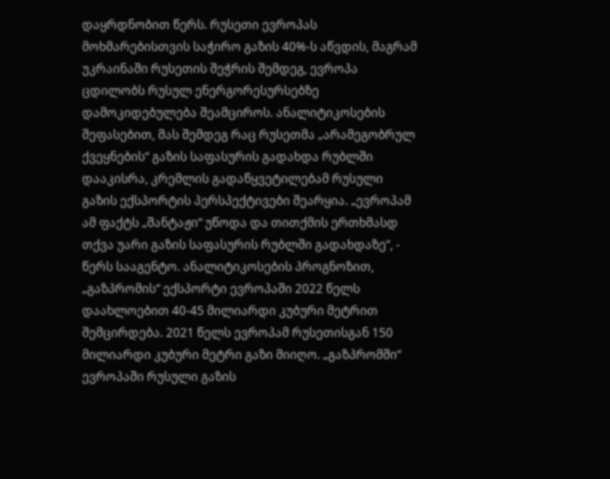დაყრდნობით წერს. რუსეთი ევროპას მოხმარებისთვის საჭირო გაზის 40%-ს აწვდის, მაგრამ უკრაინაში რუსეთის შეჭრის შემდეგ, ევროპა ცდილობს რუსულ ენერგორესურსებზე დამოკიდებულება შეამციროს. ანალიტიკოსების შეფასებით, მას შემდეგ რაც რუსეთმა „არამეგობრულ ქვეყნების“ გაზის საფასურის გადახდა რუბლში დააკისრა, კრემლის გადაწყვეტილებამ რუსული გაზის ექსპორტის პერსპექტივები შეარყია. „ევროპამ ამ ფაქტს „შანტაჟი“ უწოდა და თითქმის ერთხმასდ თქვა უარი გაზის საფასურის რუბლში გადახდაზე“, - წერს სააგენტო. ანალიტიკოსების პროგნოზით, „გაზპრომის“ ექსპორტი ევროპაში 2022 წელს დაახლოებით 40-45 მილიარდი კუბური მეტრით შემცირდება. 2021 წელს ევროპამ რუსეთისგან 150 მილიარდი კუბური მეტრი გაზი მიიღო. „გაზპრომში“ ევროპაში რუსული გაზის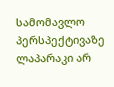სამომავლო პერსპექტივაზე ლაპარაკი არ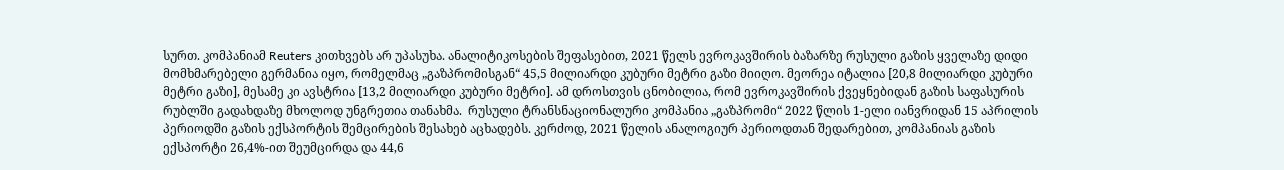სურთ. კომპანიამ Reuters კითხვებს არ უპასუხა. ანალიტიკოსების შეფასებით, 2021 წელს ევროკავშირის ბაზარზე რუსული გაზის ყველაზე დიდი მომხმარებელი გერმანია იყო, რომელმაც „გაზპრომისგან“ 45,5 მილიარდი კუბური მეტრი გაზი მიიღო. მეორეა იტალია [20,8 მილიარდი კუბური მეტრი გაზი], მესამე კი ავსტრია [13,2 მილიარდი კუბური მეტრი]. ამ დროსთვის ცნობილია, რომ ევროკავშირის ქვეყნებიდან გაზის საფასურის რუბლში გადახდაზე მხოლოდ უნგრეთია თანახმა.  რუსული ტრანსნაციონალური კომპანია „გაზპრომი“ 2022 წლის 1-ელი იანვრიდან 15 აპრილის პერიოდში გაზის ექსპორტის შემცირების შესახებ აცხადებს. კერძოდ, 2021 წელის ანალოგიურ პერიოდთან შედარებით, კომპანიას გაზის ექსპორტი 26,4%-ით შეუმცირდა და 44,6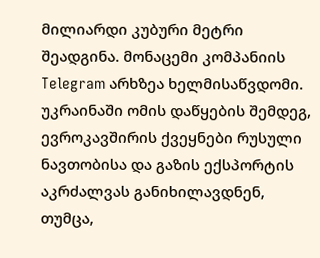მილიარდი კუბური მეტრი შეადგინა. მონაცემი კომპანიის Telegram არხზეა ხელმისაწვდომი. უკრაინაში ომის დაწყების შემდეგ, ევროკავშირის ქვეყნები რუსული ნავთობისა და გაზის ექსპორტის აკრძალვას განიხილავდნენ, თუმცა,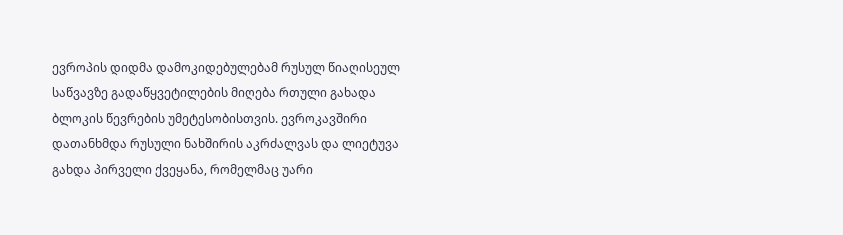ევროპის დიდმა დამოკიდებულებამ რუსულ წიაღისეულ საწვავზე გადაწყვეტილების მიღება რთული გახადა ბლოკის წევრების უმეტესობისთვის. ევროკავშირი დათანხმდა რუსული ნახშირის აკრძალვას და ლიეტუვა გახდა პირველი ქვეყანა, რომელმაც უარი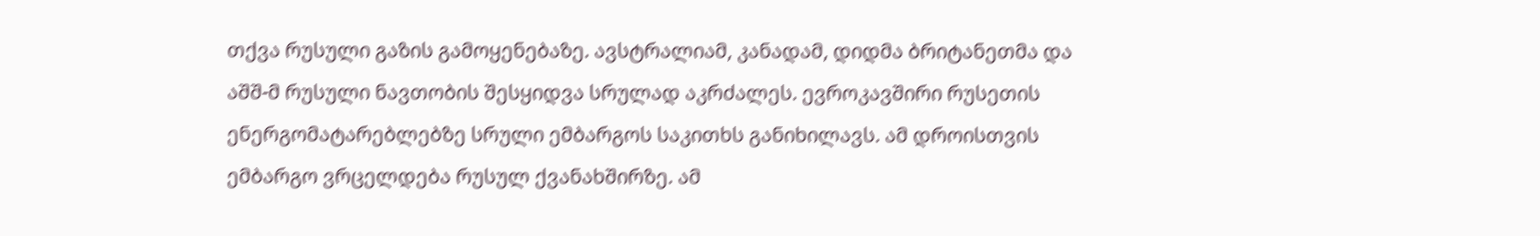თქვა რუსული გაზის გამოყენებაზე. ავსტრალიამ, კანადამ, დიდმა ბრიტანეთმა და აშშ-მ რუსული ნავთობის შესყიდვა სრულად აკრძალეს. ევროკავშირი რუსეთის ენერგომატარებლებზე სრული ემბარგოს საკითხს განიხილავს. ამ დროისთვის ემბარგო ვრცელდება რუსულ ქვანახშირზე. ამ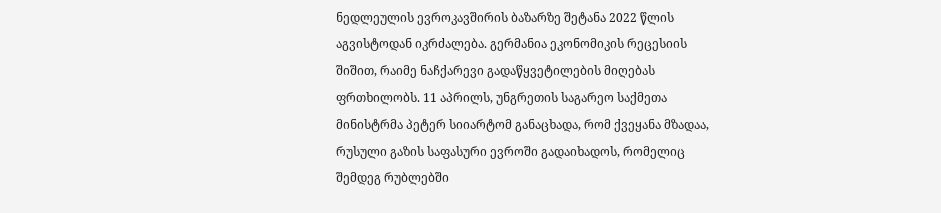ნედლეულის ევროკავშირის ბაზარზე შეტანა 2022 წლის აგვისტოდან იკრძალება. გერმანია ეკონომიკის რეცესიის შიშით, რაიმე ნაჩქარევი გადაწყვეტილების მიღებას ფრთხილობს. 11 აპრილს, უნგრეთის საგარეო საქმეთა მინისტრმა პეტერ სიიარტომ განაცხადა, რომ ქვეყანა მზადაა, რუსული გაზის საფასური ევროში გადაიხადოს, რომელიც შემდეგ რუბლებში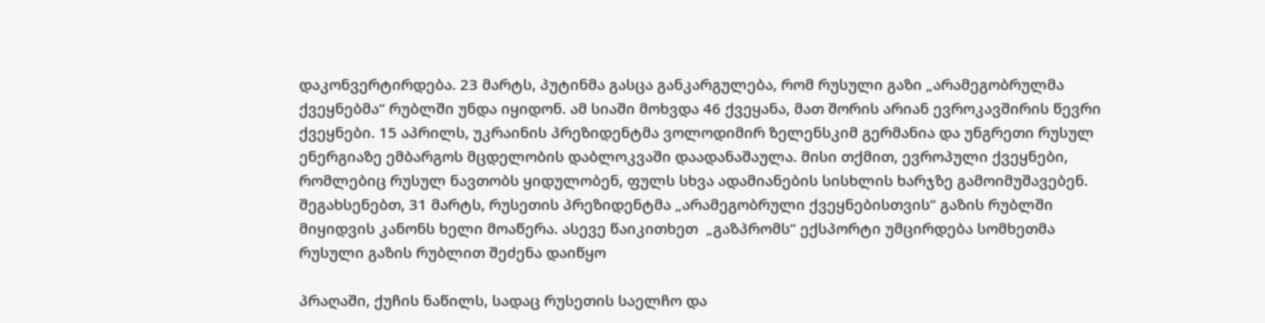დაკონვერტირდება. 23 მარტს, პუტინმა გასცა განკარგულება, რომ რუსული გაზი „არამეგობრულმა ქვეყნებმა“ რუბლში უნდა იყიდონ. ამ სიაში მოხვდა 46 ქვეყანა, მათ შორის არიან ევროკავშირის წევრი ქვეყნები. 15 აპრილს, უკრაინის პრეზიდენტმა ვოლოდიმირ ზელენსკიმ გერმანია და უნგრეთი რუსულ ენერგიაზე ემბარგოს მცდელობის დაბლოკვაში დაადანაშაულა. მისი თქმით, ევროპული ქვეყნები, რომლებიც რუსულ ნავთობს ყიდულობენ, ფულს სხვა ადამიანების სისხლის ხარჯზე გამოიმუშავებენ. შეგახსენებთ, 31 მარტს, რუსეთის პრეზიდენტმა „არამეგობრული ქვეყნებისთვის“ გაზის რუბლში მიყიდვის კანონს ხელი მოაწერა. ასევე წაიკითხეთ  „გაზპრომს“ ექსპორტი უმცირდება სომხეთმა რუსული გაზის რუბლით შეძენა დაიწყო

პრაღაში, ქუჩის ნაწილს, სადაც რუსეთის საელჩო და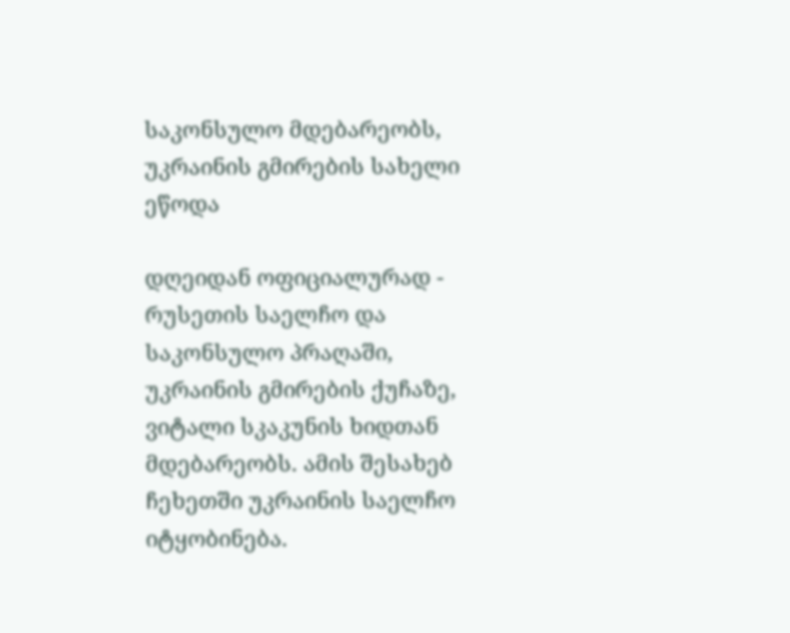საკონსულო მდებარეობს, უკრაინის გმირების სახელი ეწოდა

დღეიდან ოფიციალურად - რუსეთის საელჩო და საკონსულო პრაღაში, უკრაინის გმირების ქუჩაზე, ვიტალი სკაკუნის ხიდთან მდებარეობს. ამის შესახებ ჩეხეთში უკრაინის საელჩო იტყობინება.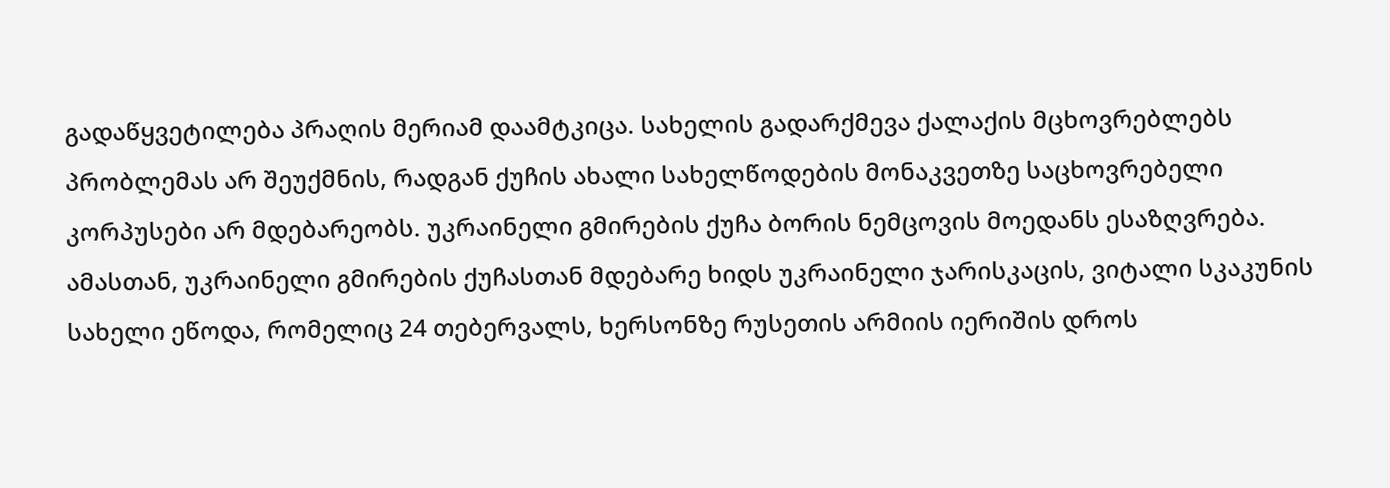გადაწყვეტილება პრაღის მერიამ დაამტკიცა. სახელის გადარქმევა ქალაქის მცხოვრებლებს პრობლემას არ შეუქმნის, რადგან ქუჩის ახალი სახელწოდების მონაკვეთზე საცხოვრებელი კორპუსები არ მდებარეობს. უკრაინელი გმირების ქუჩა ბორის ნემცოვის მოედანს ესაზღვრება. ამასთან, უკრაინელი გმირების ქუჩასთან მდებარე ხიდს უკრაინელი ჯარისკაცის, ვიტალი სკაკუნის სახელი ეწოდა, რომელიც 24 თებერვალს, ხერსონზე რუსეთის არმიის იერიშის დროს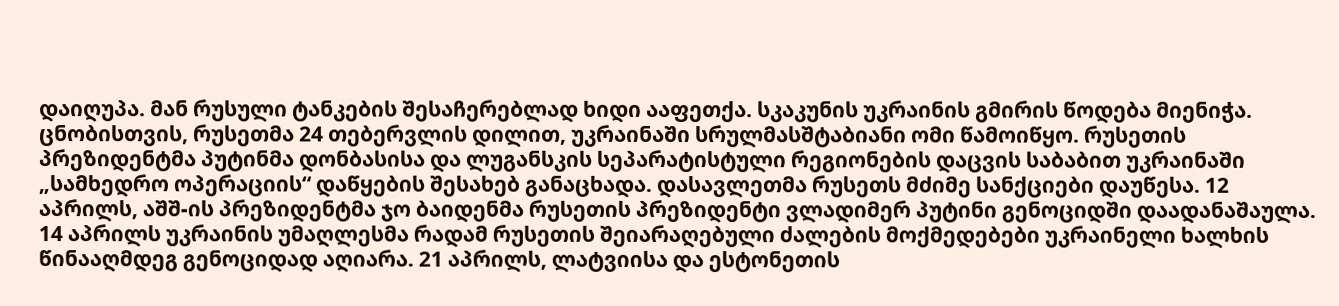დაიღუპა. მან რუსული ტანკების შესაჩერებლად ხიდი ააფეთქა. სკაკუნის უკრაინის გმირის წოდება მიენიჭა. ცნობისთვის, რუსეთმა 24 თებერვლის დილით, უკრაინაში სრულმასშტაბიანი ომი წამოიწყო. რუსეთის პრეზიდენტმა პუტინმა დონბასისა და ლუგანსკის სეპარატისტული რეგიონების დაცვის საბაბით უკრაინაში „სამხედრო ოპერაციის“ დაწყების შესახებ განაცხადა. დასავლეთმა რუსეთს მძიმე სანქციები დაუწესა. 12 აპრილს, აშშ-ის პრეზიდენტმა ჯო ბაიდენმა რუსეთის პრეზიდენტი ვლადიმერ პუტინი გენოციდში დაადანაშაულა. 14 აპრილს უკრაინის უმაღლესმა რადამ რუსეთის შეიარაღებული ძალების მოქმედებები უკრაინელი ხალხის წინააღმდეგ გენოციდად აღიარა. 21 აპრილს, ლატვიისა და ესტონეთის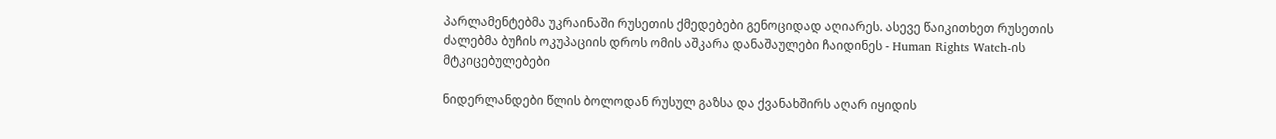პარლამენტებმა უკრაინაში რუსეთის ქმედებები გენოციდად აღიარეს. ასევე წაიკითხეთ რუსეთის ძალებმა ბუჩის ოკუპაციის დროს ომის აშკარა დანაშაულები ჩაიდინეს - Human Rights Watch-ის მტკიცებულებები

ნიდერლანდები წლის ბოლოდან რუსულ გაზსა და ქვანახშირს აღარ იყიდის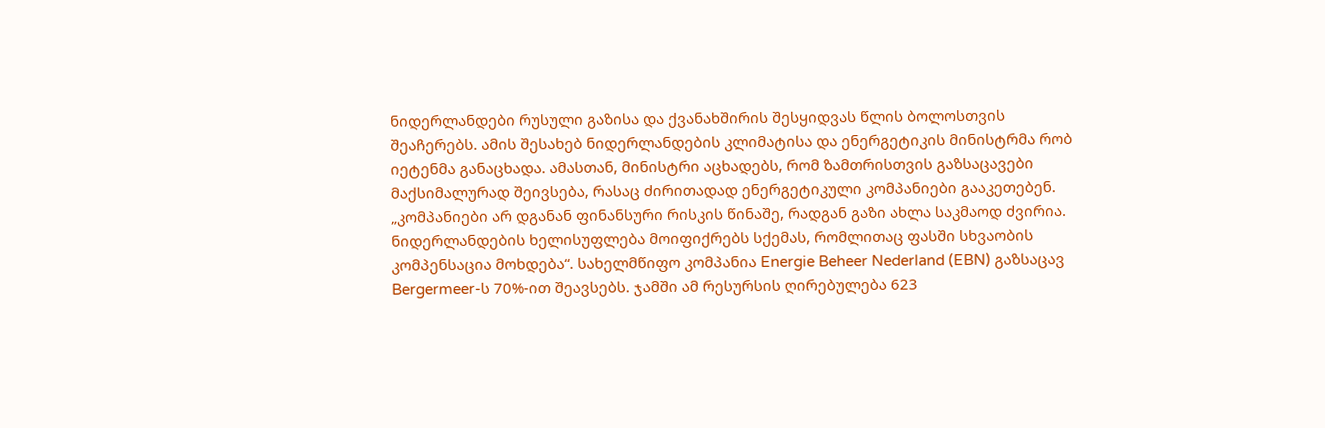ნიდერლანდები რუსული გაზისა და ქვანახშირის შესყიდვას წლის ბოლოსთვის შეაჩერებს. ამის შესახებ ნიდერლანდების კლიმატისა და ენერგეტიკის მინისტრმა რობ იეტენმა განაცხადა. ამასთან, მინისტრი აცხადებს, რომ ზამთრისთვის გაზსაცავები მაქსიმალურად შეივსება, რასაც ძირითადად ენერგეტიკული კომპანიები გააკეთებენ. „კომპანიები არ დგანან ფინანსური რისკის წინაშე, რადგან გაზი ახლა საკმაოდ ძვირია. ნიდერლანდების ხელისუფლება მოიფიქრებს სქემას, რომლითაც ფასში სხვაობის კომპენსაცია მოხდება“. სახელმწიფო კომპანია Energie Beheer Nederland (EBN) გაზსაცავ Bergermeer-ს 70%-ით შეავსებს. ჯამში ამ რესურსის ღირებულება 623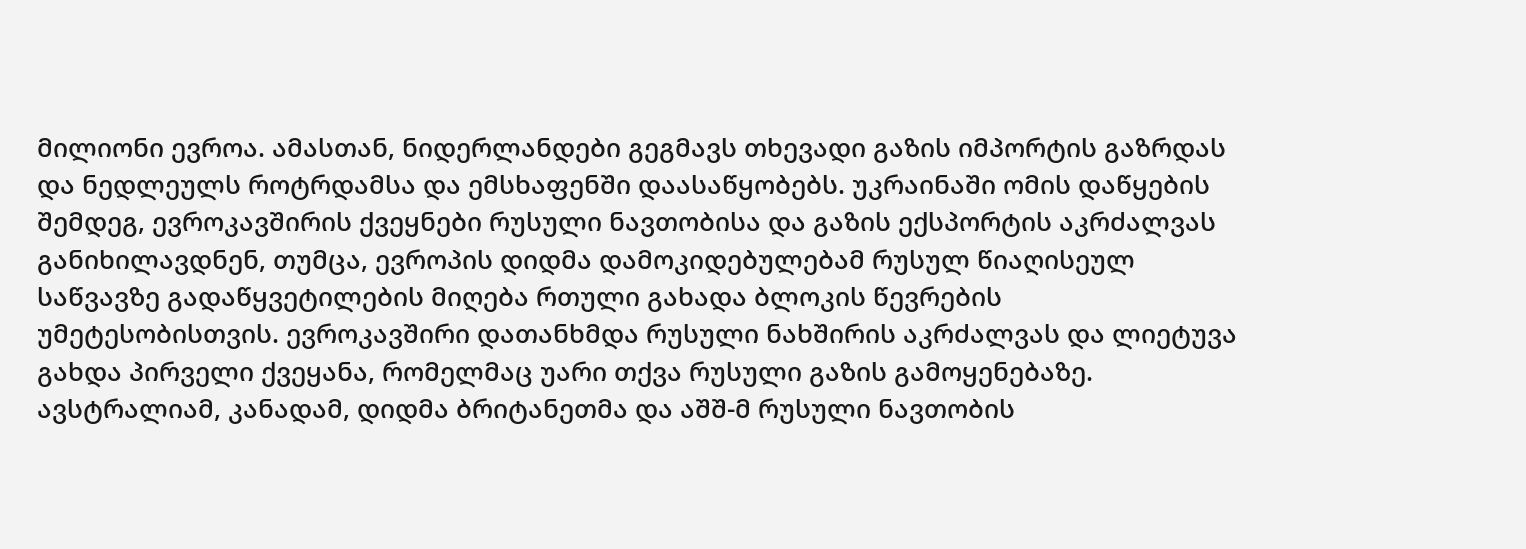მილიონი ევროა. ამასთან, ნიდერლანდები გეგმავს თხევადი გაზის იმპორტის გაზრდას და ნედლეულს როტრდამსა და ემსხაფენში დაასაწყობებს. უკრაინაში ომის დაწყების შემდეგ, ევროკავშირის ქვეყნები რუსული ნავთობისა და გაზის ექსპორტის აკრძალვას განიხილავდნენ, თუმცა, ევროპის დიდმა დამოკიდებულებამ რუსულ წიაღისეულ საწვავზე გადაწყვეტილების მიღება რთული გახადა ბლოკის წევრების უმეტესობისთვის. ევროკავშირი დათანხმდა რუსული ნახშირის აკრძალვას და ლიეტუვა გახდა პირველი ქვეყანა, რომელმაც უარი თქვა რუსული გაზის გამოყენებაზე. ავსტრალიამ, კანადამ, დიდმა ბრიტანეთმა და აშშ-მ რუსული ნავთობის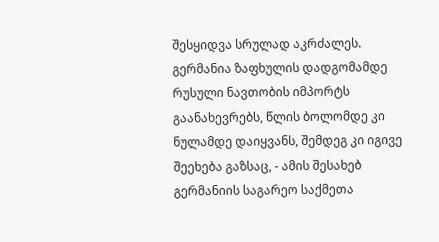შესყიდვა სრულად აკრძალეს. გერმანია ზაფხულის დადგომამდე რუსული ნავთობის იმპორტს გაანახევრებს, წლის ბოლომდე კი ნულამდე დაიყვანს, შემდეგ კი იგივე შეეხება გაზსაც, - ამის შესახებ გერმანიის საგარეო საქმეთა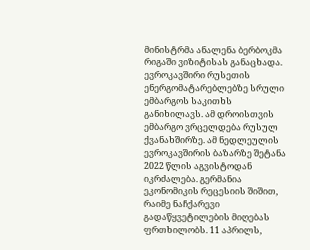მინისტრმა ანალენა ბერბოკმა რიგაში ვიზიტისას განაცხადა. ევროკავშირი რუსეთის ენერგომატარებლებზე სრული ემბარგოს საკითხს განიხილავს. ამ დროისთვის ემბარგო ვრცელდება რუსულ ქვანახშირზე. ამ ნედლეულის ევროკავშირის ბაზარზე შეტანა 2022 წლის აგვისტოდან იკრძალება. გერმანია ეკონომიკის რეცესიის შიშით, რაიმე ნაჩქარევი გადაწყვეტილების მიღებას ფრთხილობს. 11 აპრილს,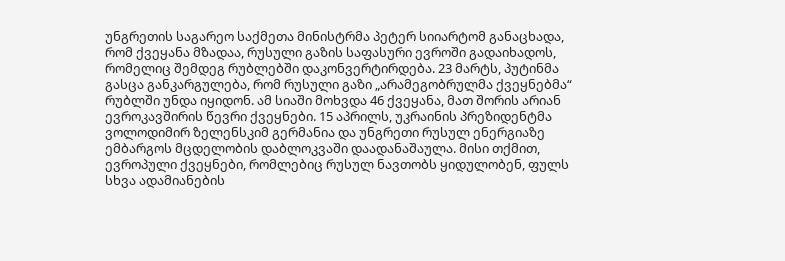უნგრეთის საგარეო საქმეთა მინისტრმა პეტერ სიიარტომ განაცხადა, რომ ქვეყანა მზადაა, რუსული გაზის საფასური ევროში გადაიხადოს, რომელიც შემდეგ რუბლებში დაკონვერტირდება. 23 მარტს, პუტინმა გასცა განკარგულება, რომ რუსული გაზი „არამეგობრულმა ქვეყნებმა“ რუბლში უნდა იყიდონ. ამ სიაში მოხვდა 46 ქვეყანა, მათ შორის არიან ევროკავშირის წევრი ქვეყნები. 15 აპრილს, უკრაინის პრეზიდენტმა ვოლოდიმირ ზელენსკიმ გერმანია და უნგრეთი რუსულ ენერგიაზე ემბარგოს მცდელობის დაბლოკვაში დაადანაშაულა. მისი თქმით, ევროპული ქვეყნები, რომლებიც რუსულ ნავთობს ყიდულობენ, ფულს სხვა ადამიანების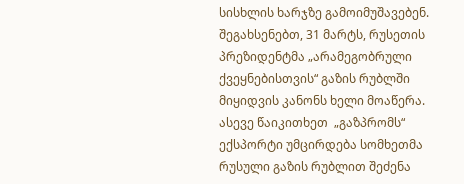სისხლის ხარჯზე გამოიმუშავებენ. შეგახსენებთ, 31 მარტს, რუსეთის პრეზიდენტმა „არამეგობრული ქვეყნებისთვის“ გაზის რუბლში მიყიდვის კანონს ხელი მოაწერა. ასევე წაიკითხეთ  „გაზპრომს“ ექსპორტი უმცირდება სომხეთმა რუსული გაზის რუბლით შეძენა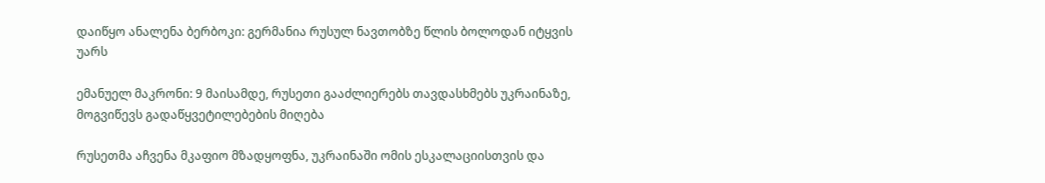დაიწყო ანალენა ბერბოკი: გერმანია რუსულ ნავთობზე წლის ბოლოდან იტყვის უარს

ემანუელ მაკრონი: 9 მაისამდე, რუსეთი გააძლიერებს თავდასხმებს უკრაინაზე, მოგვიწევს გადაწყვეტილებების მიღება

რუსეთმა აჩვენა მკაფიო მზადყოფნა, უკრაინაში ომის ესკალაციისთვის და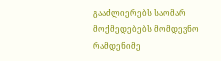გააძლიერებს საომარ მოქმედებებს მომდევნო რამდენიმე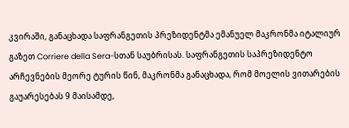კვირაში, განაცხადა საფრანგეთის პრეზიდენტმა ემანუელ მაკრონმა იტალიურ გაზეთ Corriere della Sera-სთან საუბრისას. საფრანგეთის საპრეზიდენტო არჩევნების მეორე ტურის წინ, მაკრონმა განაცხადა, რომ მოელის ვითარების გაუარესებას 9 მაისამდე,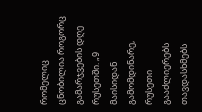რომელიც ცნობილია როგორც გამარჯვების დღე რუსეთში. „9 მაისიდან გამომდინარე, რუსეთი გააძლიერებს თავდასხმებს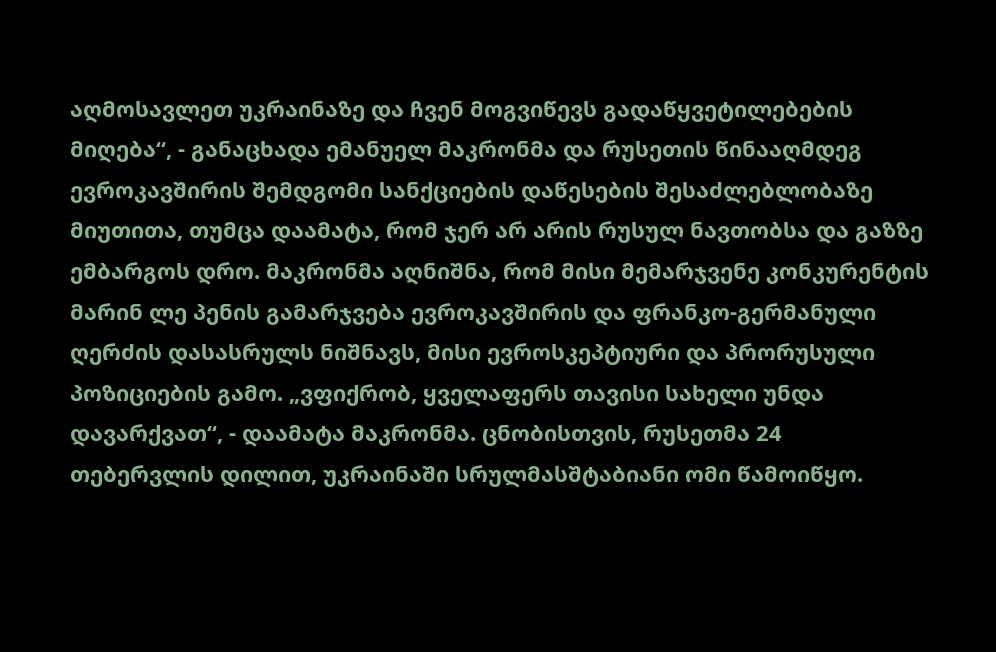აღმოსავლეთ უკრაინაზე და ჩვენ მოგვიწევს გადაწყვეტილებების მიღება“, - განაცხადა ემანუელ მაკრონმა და რუსეთის წინააღმდეგ ევროკავშირის შემდგომი სანქციების დაწესების შესაძლებლობაზე მიუთითა, თუმცა დაამატა, რომ ჯერ არ არის რუსულ ნავთობსა და გაზზე ემბარგოს დრო. მაკრონმა აღნიშნა, რომ მისი მემარჯვენე კონკურენტის მარინ ლე პენის გამარჯვება ევროკავშირის და ფრანკო-გერმანული ღერძის დასასრულს ნიშნავს, მისი ევროსკეპტიური და პრორუსული პოზიციების გამო. „ვფიქრობ, ყველაფერს თავისი სახელი უნდა დავარქვათ“, - დაამატა მაკრონმა. ცნობისთვის, რუსეთმა 24 თებერვლის დილით, უკრაინაში სრულმასშტაბიანი ომი წამოიწყო.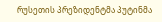რუსეთის პრეზიდენტმა პუტინმა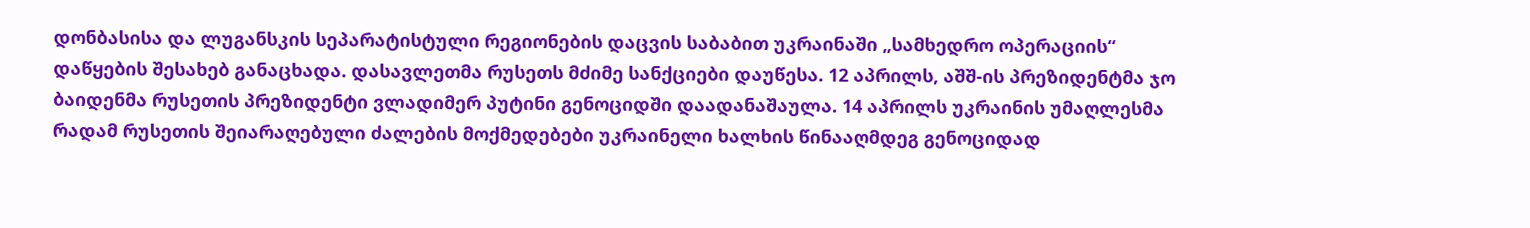დონბასისა და ლუგანსკის სეპარატისტული რეგიონების დაცვის საბაბით უკრაინაში „სამხედრო ოპერაციის“ დაწყების შესახებ განაცხადა. დასავლეთმა რუსეთს მძიმე სანქციები დაუწესა. 12 აპრილს, აშშ-ის პრეზიდენტმა ჯო ბაიდენმა რუსეთის პრეზიდენტი ვლადიმერ პუტინი გენოციდში დაადანაშაულა. 14 აპრილს უკრაინის უმაღლესმა რადამ რუსეთის შეიარაღებული ძალების მოქმედებები უკრაინელი ხალხის წინააღმდეგ გენოციდად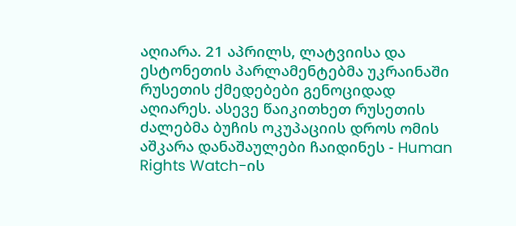აღიარა. 21 აპრილს, ლატვიისა და ესტონეთის პარლამენტებმა უკრაინაში რუსეთის ქმედებები გენოციდად აღიარეს. ასევე წაიკითხეთ რუსეთის ძალებმა ბუჩის ოკუპაციის დროს ომის აშკარა დანაშაულები ჩაიდინეს - Human Rights Watch-ის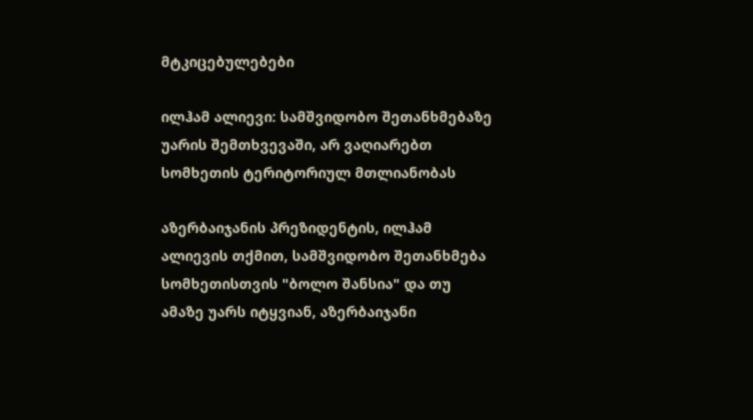მტკიცებულებები

ილჰამ ალიევი: სამშვიდობო შეთანხმებაზე უარის შემთხვევაში, არ ვაღიარებთ სომხეთის ტერიტორიულ მთლიანობას

აზერბაიჯანის პრეზიდენტის, ილჰამ ალიევის თქმით, სამშვიდობო შეთანხმება სომხეთისთვის "ბოლო შანსია" და თუ ამაზე უარს იტყვიან, აზერბაიჯანი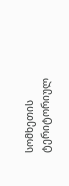სომხეთის ტერიტორიულ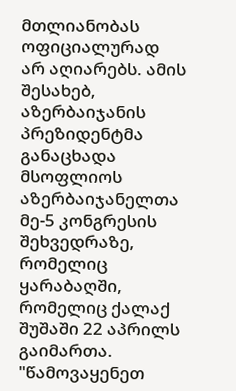მთლიანობას ოფიციალურად არ აღიარებს. ამის შესახებ, აზერბაიჯანის პრეზიდენტმა განაცხადა მსოფლიოს აზერბაიჯანელთა მე-5 კონგრესის შეხვედრაზე, რომელიც ყარაბაღში, რომელიც ქალაქ შუშაში 22 აპრილს გაიმართა. "წამოვაყენეთ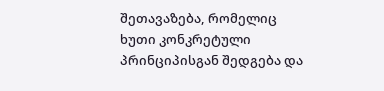შეთავაზება, რომელიც ხუთი კონკრეტული პრინციპისგან შედგება და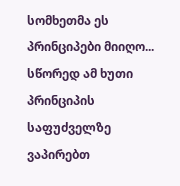სომხეთმა ეს პრინციპები მიიღო... სწორედ ამ ხუთი პრინციპის საფუძველზე ვაპირებთ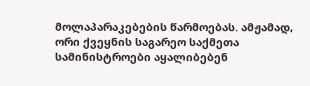მოლაპარაკებების წარმოებას. ამჟამად, ორი ქვეყნის საგარეო საქმეთა სამინისტროები აყალიბებენ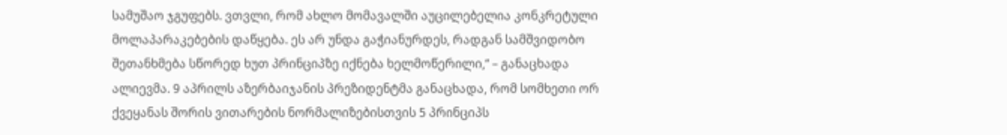სამუშაო ჯგუფებს. ვთვლი, რომ ახლო მომავალში აუცილებელია კონკრეტული მოლაპარაკებების დაწყება. ეს არ უნდა გაჭიანურდეს, რადგან სამშვიდობო შეთანხმება სწორედ ხუთ პრინციპზე იქნება ხელმოწერილი,“ – განაცხადა ალიევმა. 9 აპრილს აზერბაიჯანის პრეზიდენტმა განაცხადა, რომ სომხეთი ორ ქვეყანას შორის ვითარების ნორმალიზებისთვის 5 პრინციპს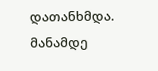დათანხმდა. მანამდე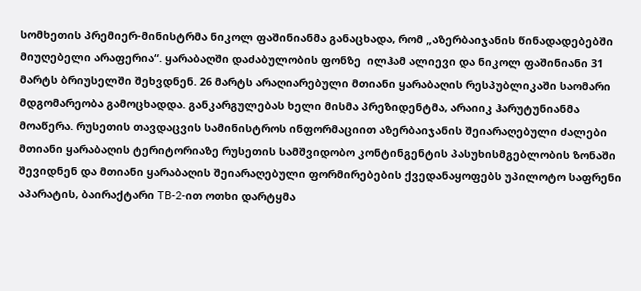სომხეთის პრემიერ-მინისტრმა ნიკოლ ფაშინიანმა განაცხადა, რომ „აზერბაიჯანის წინადადებებში მიუღებელი არაფერია“. ყარაბაღში დაძაბულობის ფონზე  ილჰამ ალიევი და ნიკოლ ფაშინიანი 31 მარტს ბრიუსელში შეხვდნენ. 26 მარტს არაღიარებული მთიანი ყარაბაღის რესპუბლიკაში საომარი მდგომარეობა გამოცხადდა. განკარგულებას ხელი მისმა პრეზიდენტმა, არაიიკ ჰარუტუნიანმა მოაწერა. რუსეთის თავდაცვის სამინისტროს ინფორმაციით აზერბაიჯანის შეიარაღებული ძალები მთიანი ყარაბაღის ტერიტორიაზე რუსეთის სამშვიდობო კონტინგენტის პასუხისმგებლობის ზონაში შევიდნენ და მთიანი ყარაბაღის შეიარაღებული ფორმირებების ქვედანაყოფებს უპილოტო საფრენი აპარატის, ბაირაქტარი TB-2-ით ოთხი დარტყმა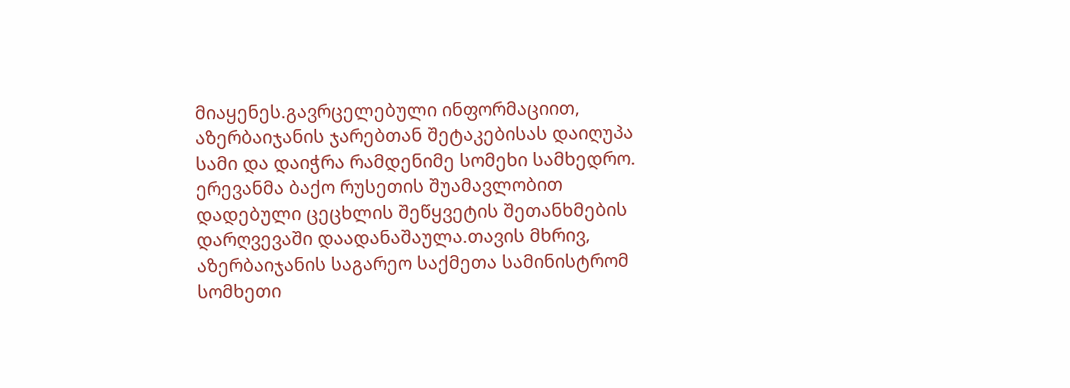მიაყენეს.გავრცელებული ინფორმაციით, აზერბაიჯანის ჯარებთან შეტაკებისას დაიღუპა სამი და დაიჭრა რამდენიმე სომეხი სამხედრო. ერევანმა ბაქო რუსეთის შუამავლობით დადებული ცეცხლის შეწყვეტის შეთანხმების დარღვევაში დაადანაშაულა.თავის მხრივ, აზერბაიჯანის საგარეო საქმეთა სამინისტრომ სომხეთი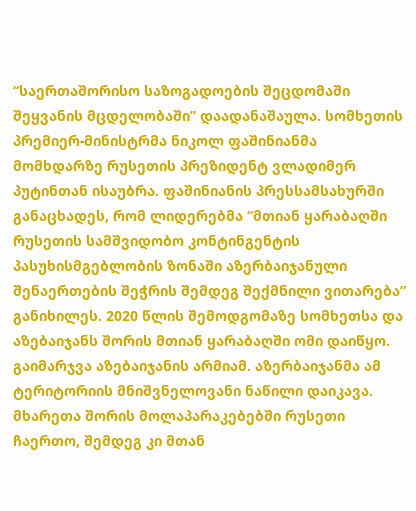“საერთაშორისო საზოგადოების შეცდომაში შეყვანის მცდელობაში” დაადანაშაულა. სომხეთის პრემიერ-მინისტრმა ნიკოლ ფაშინიანმა მომხდარზე რუსეთის პრეზიდენტ ვლადიმერ პუტინთან ისაუბრა. ფაშინიანის პრესსამსახურში განაცხადეს, რომ ლიდერებმა “მთიან ყარაბაღში რუსეთის სამშვიდობო კონტინგენტის პასუხისმგებლობის ზონაში აზერბაიჯანული შენაერთების შეჭრის შემდეგ შექმნილი ვითარება” განიხილეს. 2020 წლის შემოდგომაზე სომხეთსა და აზებაიჯანს შორის მთიან ყარაბაღში ომი დაიწყო. გაიმარჯვა აზებაიჯანის არმიამ. აზერბაიჯანმა ამ ტერიტორიის მნიშვნელოვანი ნაწილი დაიკავა. მხარეთა შორის მოლაპარაკებებში რუსეთი ჩაერთო, შემდეგ კი მთან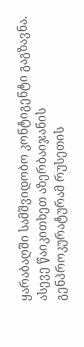ყარაბაღში სამშვიდობო კონტიგენტი გაგზავნა. ასევე წაიკითხეთ აზერბაიჯანის გენპროკურატურამ რუსეთის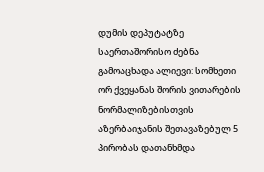დუმის დეპუტატზე საერთაშორისო ძებნა გამოაცხადა ალიევი: სომხეთი ორ ქვეყანას შორის ვითარების ნორმალიზებისთვის აზერბაიჯანის შეთავაზებულ 5 პირობას დათანხმდა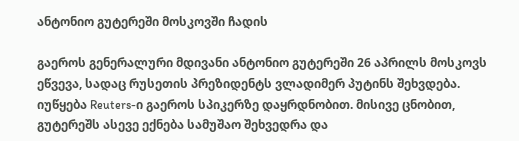ანტონიო გუტერეში მოსკოვში ჩადის

გაეროს გენერალური მდივანი ანტონიო გუტერეში 26 აპრილს მოსკოვს ეწვევა, სადაც რუსეთის პრეზიდენტს ვლადიმერ პუტინს შეხვდება. იუწყება Reuters-ი გაეროს სპიკერზე დაყრდნობით. მისივე ცნობით, გუტერეშს ასევე ექნება სამუშაო შეხვედრა და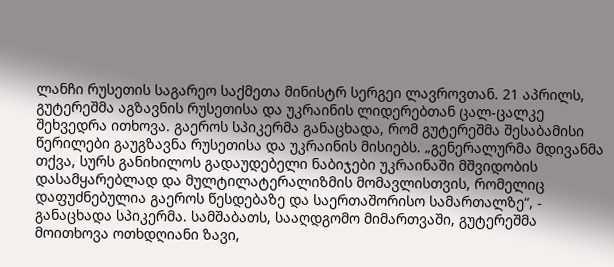ლანჩი რუსეთის საგარეო საქმეთა მინისტრ სერგეი ლავროვთან. 21 აპრილს, გუტერეშმა აგზავნის რუსეთისა და უკრაინის ლიდერებთან ცალ-ცალკე შეხვედრა ითხოვა. გაეროს სპიკერმა განაცხადა, რომ გუტერეშმა შესაბამისი წერილები გაუგზავნა რუსეთისა და უკრაინის მისიებს. „გენერალურმა მდივანმა თქვა, სურს განიხილოს გადაუდებელი ნაბიჯები უკრაინაში მშვიდობის დასამყარებლად და მულტილატერალიზმის მომავლისთვის, რომელიც დაფუძნებულია გაეროს წესდებაზე და საერთაშორისო სამართალზე“, - განაცხადა სპიკერმა. სამშაბათს, სააღდგომო მიმართვაში, გუტერეშმა მოითხოვა ოთხდღიანი ზავი,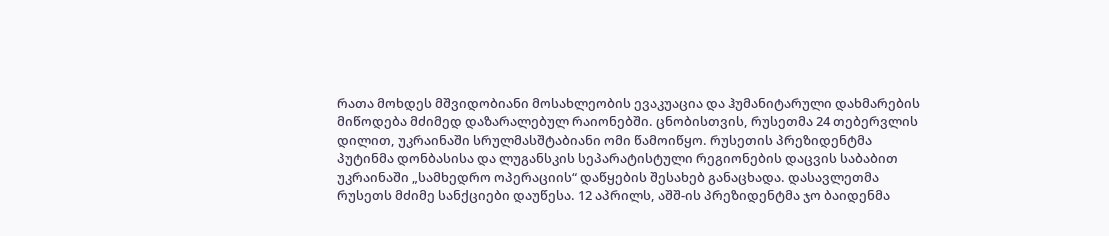რათა მოხდეს მშვიდობიანი მოსახლეობის ევაკუაცია და ჰუმანიტარული დახმარების მიწოდება მძიმედ დაზარალებულ რაიონებში. ცნობისთვის, რუსეთმა 24 თებერვლის დილით, უკრაინაში სრულმასშტაბიანი ომი წამოიწყო. რუსეთის პრეზიდენტმა პუტინმა დონბასისა და ლუგანსკის სეპარატისტული რეგიონების დაცვის საბაბით უკრაინაში „სამხედრო ოპერაციის“ დაწყების შესახებ განაცხადა. დასავლეთმა რუსეთს მძიმე სანქციები დაუწესა. 12 აპრილს, აშშ-ის პრეზიდენტმა ჯო ბაიდენმა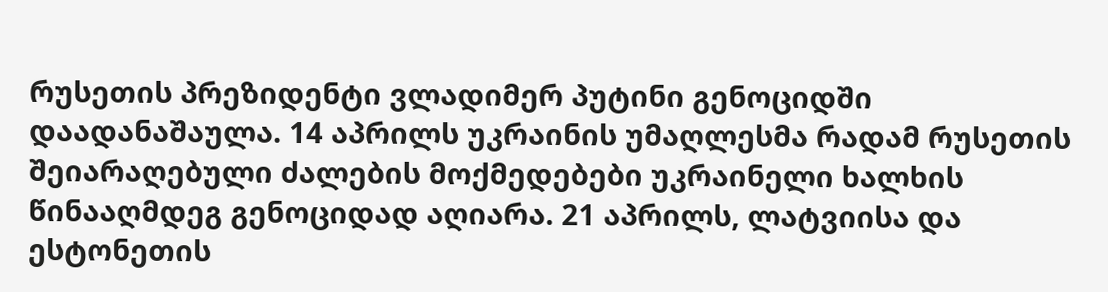რუსეთის პრეზიდენტი ვლადიმერ პუტინი გენოციდში დაადანაშაულა. 14 აპრილს უკრაინის უმაღლესმა რადამ რუსეთის შეიარაღებული ძალების მოქმედებები უკრაინელი ხალხის წინააღმდეგ გენოციდად აღიარა. 21 აპრილს, ლატვიისა და ესტონეთის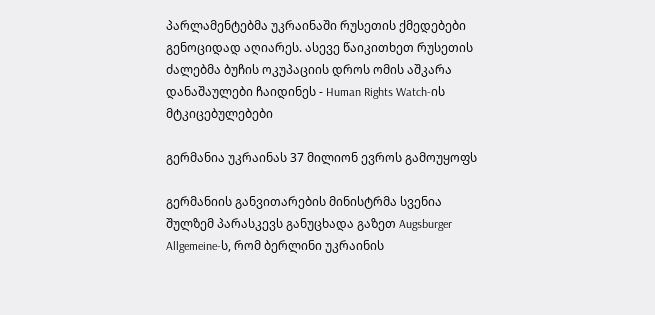პარლამენტებმა უკრაინაში რუსეთის ქმედებები გენოციდად აღიარეს. ასევე წაიკითხეთ რუსეთის ძალებმა ბუჩის ოკუპაციის დროს ომის აშკარა დანაშაულები ჩაიდინეს - Human Rights Watch-ის მტკიცებულებები

გერმანია უკრაინას 37 მილიონ ევროს გამოუყოფს

გერმანიის განვითარების მინისტრმა სვენია შულზემ პარასკევს განუცხადა გაზეთ Augsburger Allgemeine-ს, რომ ბერლინი უკრაინის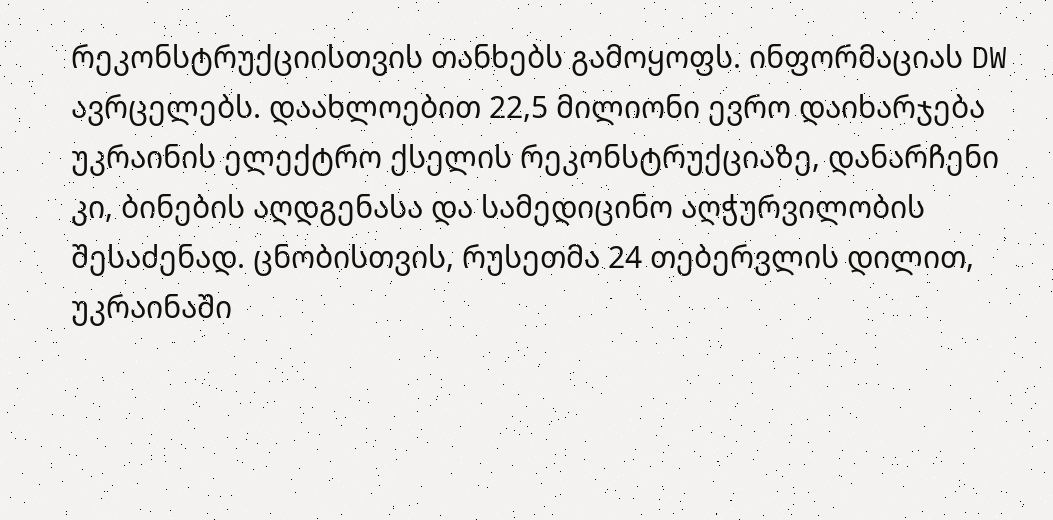რეკონსტრუქციისთვის თანხებს გამოყოფს. ინფორმაციას DW ავრცელებს. დაახლოებით 22,5 მილიონი ევრო დაიხარჯება უკრაინის ელექტრო ქსელის რეკონსტრუქციაზე, დანარჩენი კი, ბინების აღდგენასა და სამედიცინო აღჭურვილობის შესაძენად. ცნობისთვის, რუსეთმა 24 თებერვლის დილით, უკრაინაში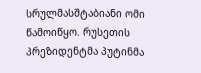სრულმასშტაბიანი ომი წამოიწყო. რუსეთის პრეზიდენტმა პუტინმა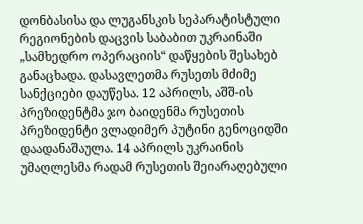დონბასისა და ლუგანსკის სეპარატისტული რეგიონების დაცვის საბაბით უკრაინაში „სამხედრო ოპერაციის“ დაწყების შესახებ განაცხადა. დასავლეთმა რუსეთს მძიმე სანქციები დაუწესა. 12 აპრილს, აშშ-ის პრეზიდენტმა ჯო ბაიდენმა რუსეთის პრეზიდენტი ვლადიმერ პუტინი გენოციდში დაადანაშაულა. 14 აპრილს უკრაინის უმაღლესმა რადამ რუსეთის შეიარაღებული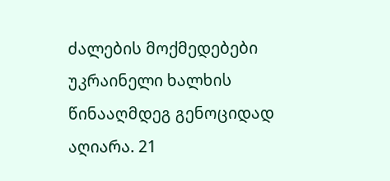ძალების მოქმედებები უკრაინელი ხალხის წინააღმდეგ გენოციდად აღიარა. 21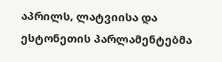აპრილს, ლატვიისა და ესტონეთის პარლამენტებმა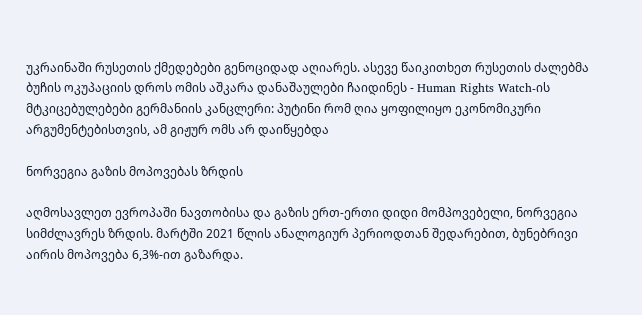უკრაინაში რუსეთის ქმედებები გენოციდად აღიარეს. ასევე წაიკითხეთ რუსეთის ძალებმა ბუჩის ოკუპაციის დროს ომის აშკარა დანაშაულები ჩაიდინეს - Human Rights Watch-ის მტკიცებულებები გერმანიის კანცლერი: პუტინი რომ ღია ყოფილიყო ეკონომიკური არგუმენტებისთვის, ამ გიჟურ ომს არ დაიწყებდა

ნორვეგია გაზის მოპოვებას ზრდის

აღმოსავლეთ ევროპაში ნავთობისა და გაზის ერთ-ერთი დიდი მომპოვებელი, ნორვეგია სიმძლავრეს ზრდის. მარტში 2021 წლის ანალოგიურ პერიოდთან შედარებით, ბუნებრივი აირის მოპოვება 6,3%-ით გაზარდა.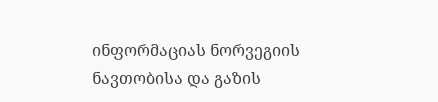ინფორმაციას ნორვეგიის ნავთობისა და გაზის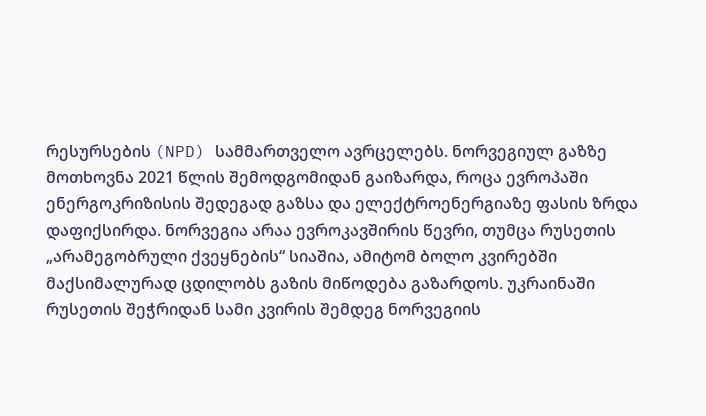რესურსების (NPD) სამმართველო ავრცელებს. ნორვეგიულ გაზზე მოთხოვნა 2021 წლის შემოდგომიდან გაიზარდა, როცა ევროპაში ენერგოკრიზისის შედეგად გაზსა და ელექტროენერგიაზე ფასის ზრდა დაფიქსირდა. ნორვეგია არაა ევროკავშირის წევრი, თუმცა რუსეთის „არამეგობრული ქვეყნების“ სიაშია, ამიტომ ბოლო კვირებში მაქსიმალურად ცდილობს გაზის მიწოდება გაზარდოს. უკრაინაში რუსეთის შეჭრიდან სამი კვირის შემდეგ ნორვეგიის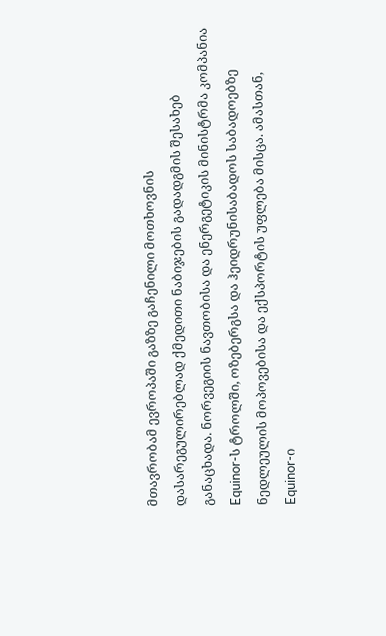მთავრობამ ევროპაში გაზზე გაჩენილი მოთხოვნის დასარეგულირებლად ქმედითი ნაბიჯების გადადგმის შესახებ განაცხადა. ნორვეგიის ნავთობისა და ენერგეტიკის მინისტრმა კომპანია Equinor-ს ტროლში, ოზებერგსა და ჰეიდრუნისაბადოს საბადოებზე ნედლეულის მოპოვებისა და ექსპორტის უფლება მისცა. ამასთან, Equinor-ი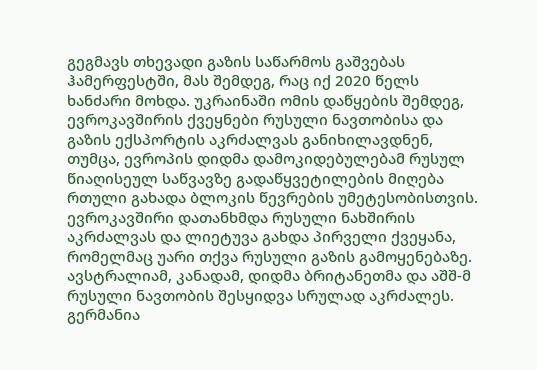გეგმავს თხევადი გაზის საწარმოს გაშვებას ჰამერფესტში, მას შემდეგ, რაც იქ 2020 წელს ხანძარი მოხდა. უკრაინაში ომის დაწყების შემდეგ, ევროკავშირის ქვეყნები რუსული ნავთობისა და გაზის ექსპორტის აკრძალვას განიხილავდნენ, თუმცა, ევროპის დიდმა დამოკიდებულებამ რუსულ წიაღისეულ საწვავზე გადაწყვეტილების მიღება რთული გახადა ბლოკის წევრების უმეტესობისთვის. ევროკავშირი დათანხმდა რუსული ნახშირის აკრძალვას და ლიეტუვა გახდა პირველი ქვეყანა, რომელმაც უარი თქვა რუსული გაზის გამოყენებაზე. ავსტრალიამ, კანადამ, დიდმა ბრიტანეთმა და აშშ-მ რუსული ნავთობის შესყიდვა სრულად აკრძალეს. გერმანია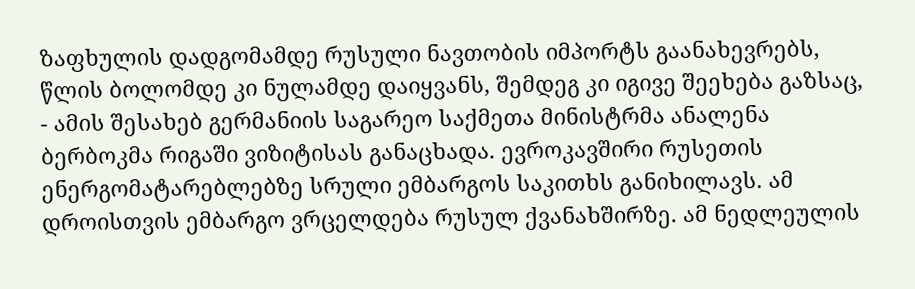ზაფხულის დადგომამდე რუსული ნავთობის იმპორტს გაანახევრებს, წლის ბოლომდე კი ნულამდე დაიყვანს, შემდეგ კი იგივე შეეხება გაზსაც, - ამის შესახებ გერმანიის საგარეო საქმეთა მინისტრმა ანალენა ბერბოკმა რიგაში ვიზიტისას განაცხადა. ევროკავშირი რუსეთის ენერგომატარებლებზე სრული ემბარგოს საკითხს განიხილავს. ამ დროისთვის ემბარგო ვრცელდება რუსულ ქვანახშირზე. ამ ნედლეულის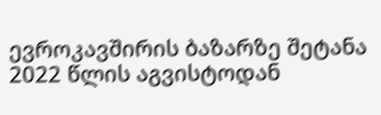ევროკავშირის ბაზარზე შეტანა 2022 წლის აგვისტოდან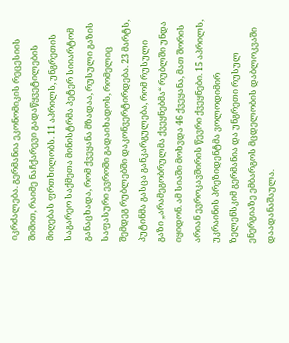იკრძალება. გერმანია ეკონომიკის რეცესიის შიშით, რაიმე ნაჩქარევი გადაწყვეტილების მიღებას ფრთხილობს. 11 აპრილს, უნგრეთის საგარეო საქმეთა მინისტრმა პეტერ სიიარტომ განაცხადა, რომ ქვეყანა მზადაა, რუსული გაზის საფასური ევროში გადაიხადოს, რომელიც შემდეგ რუბლებში დაკონვერტირდება. 23 მარტს, პუტინმა გასცა განკარგულება, რომ რუსული გაზი „არამეგობრულმა ქვეყნებმა“ რუბლში უნდა იყიდონ. ამ სიაში მოხვდა 46 ქვეყანა, მათ შორის არიან ევროკავშირის წევრი ქვეყნები. 15 აპრილს, უკრაინის პრეზიდენტმა ვოლოდიმირ ზელენსკიმ გერმანია და უნგრეთი რუსულ ენერგიაზე ემბარგოს მცდელობის დაბლოკვაში დაადანაშაულა.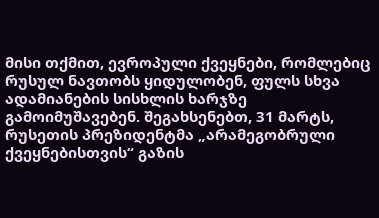მისი თქმით, ევროპული ქვეყნები, რომლებიც რუსულ ნავთობს ყიდულობენ, ფულს სხვა ადამიანების სისხლის ხარჯზე გამოიმუშავებენ. შეგახსენებთ, 31 მარტს, რუსეთის პრეზიდენტმა „არამეგობრული ქვეყნებისთვის“ გაზის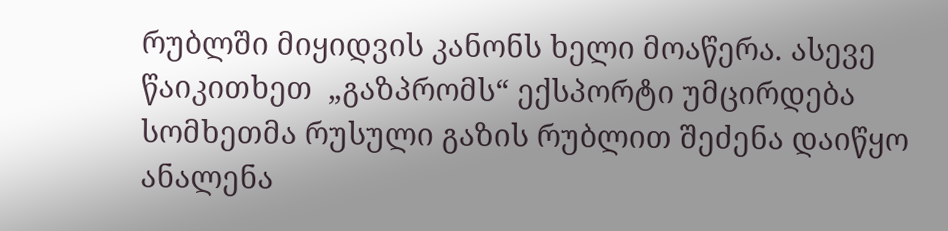რუბლში მიყიდვის კანონს ხელი მოაწერა. ასევე წაიკითხეთ  „გაზპრომს“ ექსპორტი უმცირდება სომხეთმა რუსული გაზის რუბლით შეძენა დაიწყო ანალენა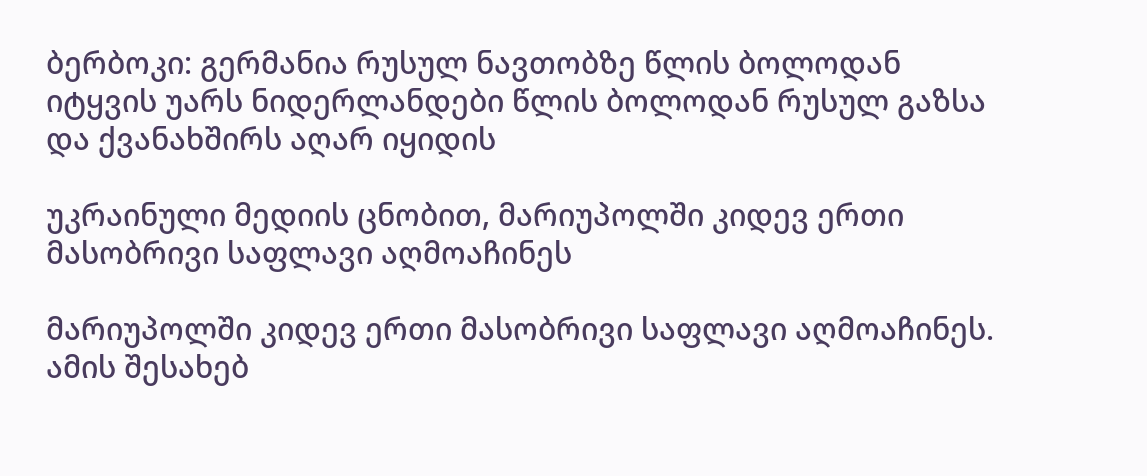ბერბოკი: გერმანია რუსულ ნავთობზე წლის ბოლოდან იტყვის უარს ნიდერლანდები წლის ბოლოდან რუსულ გაზსა და ქვანახშირს აღარ იყიდის

უკრაინული მედიის ცნობით, მარიუპოლში კიდევ ერთი მასობრივი საფლავი აღმოაჩინეს

მარიუპოლში კიდევ ერთი მასობრივი საფლავი აღმოაჩინეს. ამის შესახებ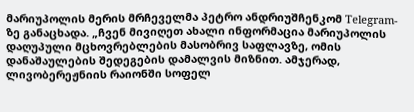მარიუპოლის მერის მრჩეველმა პეტრო ანდრიუშჩენკომ Telegram-ზე განაცხადა. „ჩვენ მივიღეთ ახალი ინფორმაცია მარიუპოლის დაღუპული მცხოვრებლების მასობრივ საფლავზე, ომის დანაშაულების შედეგების დამალვის მიზნით. ამჯერად, ლივობერეჟნიის რაიონში სოფელ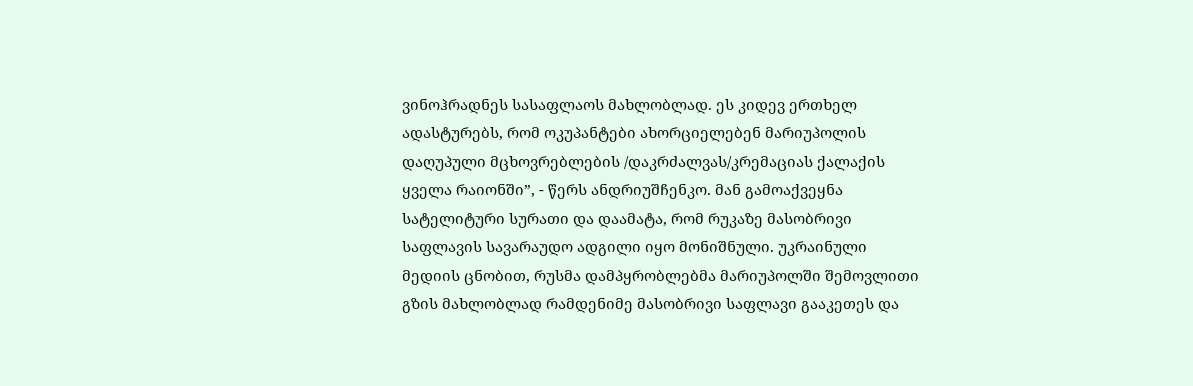ვინოჰრადნეს სასაფლაოს მახლობლად. ეს კიდევ ერთხელ ადასტურებს, რომ ოკუპანტები ახორციელებენ მარიუპოლის დაღუპული მცხოვრებლების /დაკრძალვას/კრემაციას ქალაქის ყველა რაიონში”, - წერს ანდრიუშჩენკო. მან გამოაქვეყნა სატელიტური სურათი და დაამატა, რომ რუკაზე მასობრივი საფლავის სავარაუდო ადგილი იყო მონიშნული. უკრაინული მედიის ცნობით, რუსმა დამპყრობლებმა მარიუპოლში შემოვლითი გზის მახლობლად რამდენიმე მასობრივი საფლავი გააკეთეს და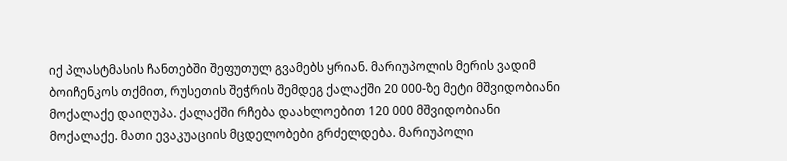იქ პლასტმასის ჩანთებში შეფუთულ გვამებს ყრიან. მარიუპოლის მერის ვადიმ ბოიჩენკოს თქმით, რუსეთის შეჭრის შემდეგ ქალაქში 20 000-ზე მეტი მშვიდობიანი მოქალაქე დაიღუპა. ქალაქში რჩება დაახლოებით 120 000 მშვიდობიანი მოქალაქე. მათი ევაკუაციის მცდელობები გრძელდება. მარიუპოლი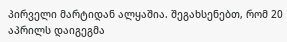პირველი მარტიდან ალყაშია. შეგახსენებთ, რომ 20 აპრილს დაიგეგმა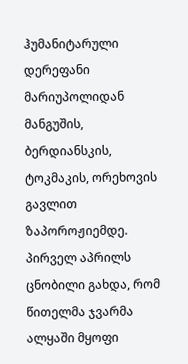ჰუმანიტარული დერეფანი მარიუპოლიდან მანგუშის, ბერდიანსკის, ტოკმაკის, ორეხოვის გავლით ზაპოროჟიემდე. პირველ აპრილს ცნობილი გახდა, რომ წითელმა ჯვარმა ალყაში მყოფი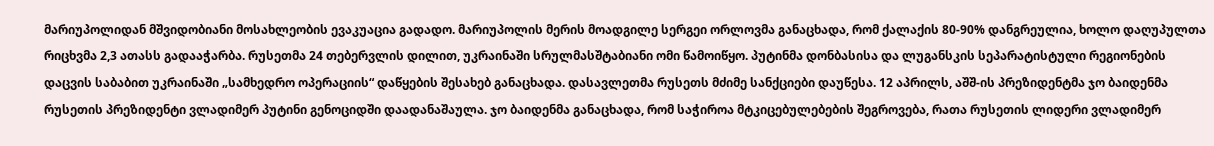მარიუპოლიდან მშვიდობიანი მოსახლეობის ევაკუაცია გადადო. მარიუპოლის მერის მოადგილე სერგეი ორლოვმა განაცხადა, რომ ქალაქის 80-90% დანგრეულია, ხოლო დაღუპულთა რიცხვმა 2,3 ათასს გადააჭარბა. რუსეთმა 24 თებერვლის დილით, უკრაინაში სრულმასშტაბიანი ომი წამოიწყო. პუტინმა დონბასისა და ლუგანსკის სეპარატისტული რეგიონების დაცვის საბაბით უკრაინაში „სამხედრო ოპერაციის“ დაწყების შესახებ განაცხადა. დასავლეთმა რუსეთს მძიმე სანქციები დაუწესა. 12 აპრილს, აშშ-ის პრეზიდენტმა ჯო ბაიდენმა რუსეთის პრეზიდენტი ვლადიმერ პუტინი გენოციდში დაადანაშაულა. ჯო ბაიდენმა განაცხადა, რომ საჭიროა მტკიცებულებების შეგროვება, რათა რუსეთის ლიდერი ვლადიმერ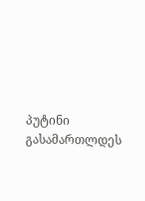პუტინი გასამართლდეს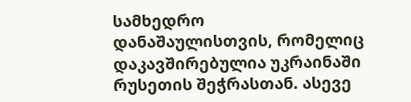სამხედრო დანაშაულისთვის, რომელიც დაკავშირებულია უკრაინაში რუსეთის შეჭრასთან. ასევე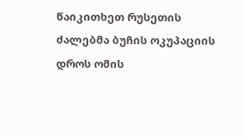წაიკითხეთ რუსეთის ძალებმა ბუჩის ოკუპაციის დროს ომის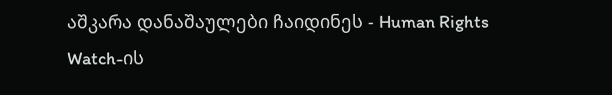აშკარა დანაშაულები ჩაიდინეს - Human Rights Watch-ის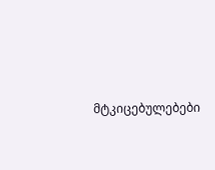მტკიცებულებები